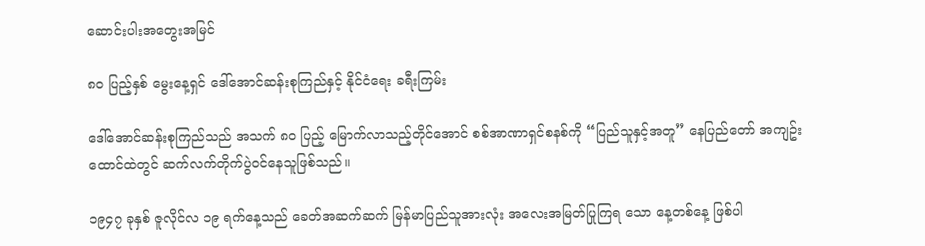ဆောင်းပါးအတွေးအမြင်

၈၀ ပြည့်နှစ် မွေးနေ့ရှင် ဒေါ်အောင်ဆန်းစုကြည်နှင့် နိုင်ငံရေး ခရီးကြမ်း

ဒေါ်အောင်ဆန်းစုကြည်သည် အသက် ၈၀ ပြည့် မြောက်လာသည့်တိုင်အောင် စစ်အာဏာရှင်စနစ်ကို “ပြည်သူနှင့်အတူ” နေပြည်တော် အကျဥ်းထောင်ထဲတွင် ဆက်လက်တိုက်ပွဲဝင်နေသူဖြစ်သည်။

၁၉၄၇ ခုနှစ် ဇူလိုင်လ ၁၉ ရက်နေ့သည် ခေတ်အဆက်ဆက် မြန်မာပြည်သူအားလုံး အလေးအမြတ်ပြုကြရ သော နေ့တစ်နေ့ ဖြစ်ပါ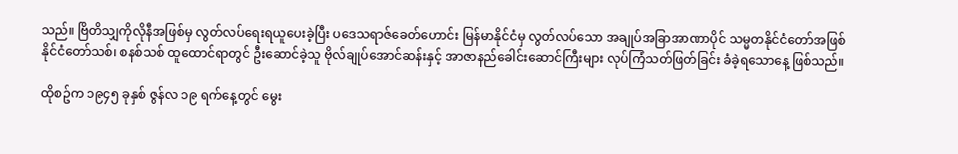သည်။ ဗြိတိသျှကိုလိုနီအဖြစ်မှ လွတ်လပ်ရေးရယူပေးခဲ့ပြီး ပဒေသရာဇ်ခေတ်ဟောင်း မြန်မာနိုင်ငံမှ လွတ်လပ်သော အချုပ်အခြာအာဏာပိုင် သမ္မတနိုင်ငံတော်အဖြစ် နိုင်ငံတော်သစ်၊ စနစ်သစ် ထူထောင်ရာတွင် ဦးဆောင်ခဲ့သူ ဗိုလ်ချုပ်အောင်ဆန်းနှင့် အာဇာနည်ခေါင်းဆောင်ကြီးများ လုပ်ကြံသတ်ဖြတ်ခြင်း ခံခဲ့ရသောနေ့ ဖြစ်သည်။

ထိုစဥ်က ၁၉၄၅ ခုနှစ် ဇွန်လ ၁၉ ရက်နေ့တွင် မွေး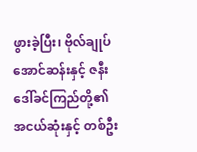ဖွားခဲ့ပြီး၊ ဗိုလ်ချုပ် အောင်ဆန်းနှင့် ဇနီးဒေါ်ခင်ကြည်တို့၏ အငယ်ဆုံးနှင့် တစ်ဦး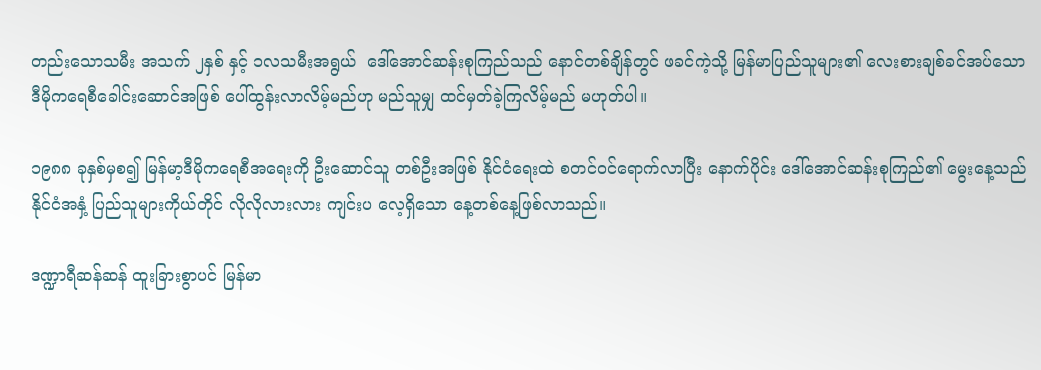တည်းသောသမီး အသက် ၂နှစ် နှင့် ၁လသမီးအရွယ်  ဒေါ်အောင်ဆန်းစုကြည်သည် နောင်တစ်ချိန်တွင် ဖခင်ကဲ့သို့ မြန်မာပြည်သူများ၏ လေးစားချစ်ခင်အပ်သော ဒီမိုကရေစီခေါင်းဆောင်အဖြစ် ပေါ်ထွန်းလာလိမ့်မည်ဟု မည်သူမျှ ထင်မှတ်ခဲ့ကြလိမ့်မည် မဟုတ်ပါ။

၁၉၈၈ ခုနှစ်မှစ၍ မြန်မာ့ဒီမိုကရေစီအရေးကို ဦးဆောင်သူ တစ်ဦးအဖြစ် နိုင်ငံရေးထဲ စတင်ဝင်ရောက်လာပြီး နောက်ပိုင်း ဒေါ်အောင်ဆန်းစုကြည်၏ မွေးနေ့သည် နိုင်ငံအနှံ့ ပြည်သူများကိုယ်တိုင် လိုလိုလားလား ကျင်းပ လေ့ရှိသော နေ့တစ်နေ့ဖြစ်လာသည်။

ဒဏ္ဍာရီဆန်ဆန် ထူးခြားစွာပင် မြန်မာ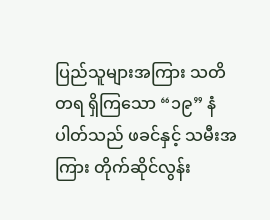ပြည်သူများအကြား သတိတရ ရှိကြသော “၁၉” နံပါတ်သည် ဖခင်နှင့် သမီးအကြား တိုက်ဆိုင်လွန်း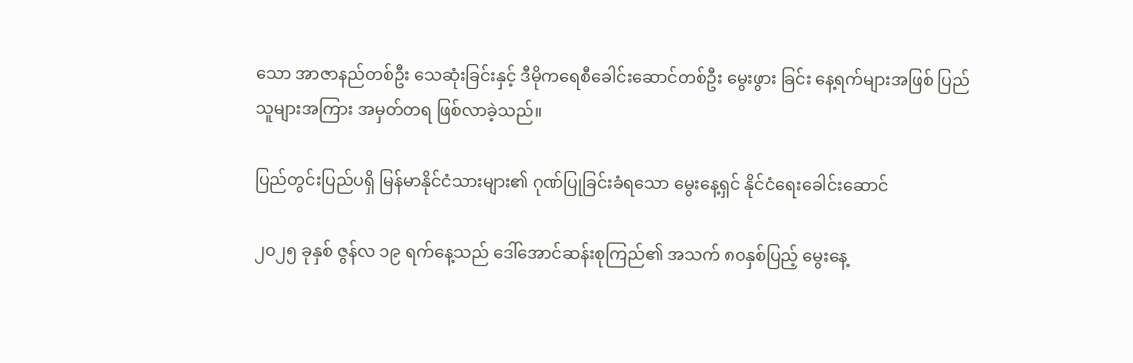သော အာဇာနည်တစ်ဦး သေဆုံးခြင်းနှင့် ဒီမိုကရေစီခေါင်းဆောင်တစ်ဦး မွေးဖွား ခြင်း နေ့ရက်များအဖြစ် ပြည်သူများအကြား အမှတ်တရ ဖြစ်လာခဲ့သည်။

ပြည်တွင်းပြည်ပရှိ မြန်မာနိုင်ငံသားများ၏ ဂုဏ်ပြုခြင်းခံရသော မွေးနေ့ရှင် နိုင်ငံရေးခေါင်းဆောင်

၂၀၂၅ ခုနှစ် ဇွန်လ ၁၉ ရက်နေ့သည် ဒေါ်အောင်ဆန်းစုကြည်၏ အသက် ၈၀နှစ်ပြည့် မွေးနေ့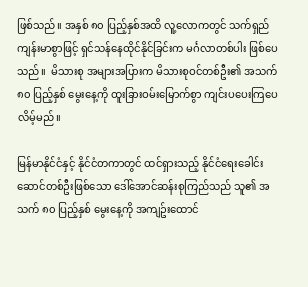ဖြစ်သည်။ အနှစ် ၈၀ ပြည့်နှစ်အထိ လူ့လောကတွင် သက်ရှည်ကျန်းမာစွာဖြင့် ရှင်သန်နေထိုင်နိုင်ခြင်းက မင်္ဂလာတစ်ပါး ဖြစ်ပေသည်။  မိသားစု အများအပြားက မိသားစုဝင်တစ်ဦး၏ အသက် ၈၀ ပြည့်နှစ် မွေးနေ့ကို ထူးခြားဝမ်းမြောက်စွာ ကျင်းပပေးကြပေလိမ့်မည်။

မြန်မာနိုင်ငံနှင့် နိုင်ငံတကာတွင် ထင်ရှားသည့် နိုင်ငံရေးခေါင်းဆောင်တစ်ဦးဖြစ်သော ဒေါ်အောင်ဆန်းစုကြည်သည် သူ၏ အသက် ၈၀ ပြည့်နှစ် မွေးနေ့ကို အကျဥ်းထောင်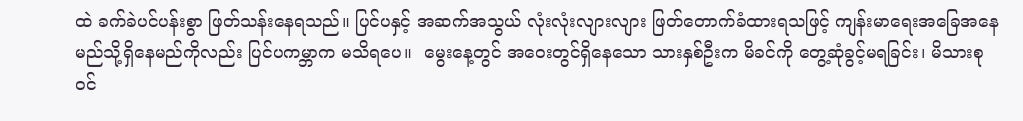ထဲ ခက်ခဲပင်ပန်းစွာ ဖြတ်သန်းနေရသည်။ ပြင်ပနှင့် အဆက်အသွယ် လုံးလုံးလျားလျား ဖြတ်တောက်ခံထားရသဖြင့် ကျန်းမာရေးအခြေအနေ မည်သို့ရှိနေမည်ကိုလည်း ပြင်ပကမ္ဘာက မသိရပေ။  မွေးနေ့တွင် အဝေးတွင်ရှိနေသော သားနှစ်ဦးက မိခင်ကို တွေ့ဆုံခွင့်မရခြင်း၊ မိသားစုဝင်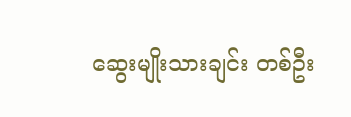ဆွေးမျိုးသားချင်း တစ်ဦး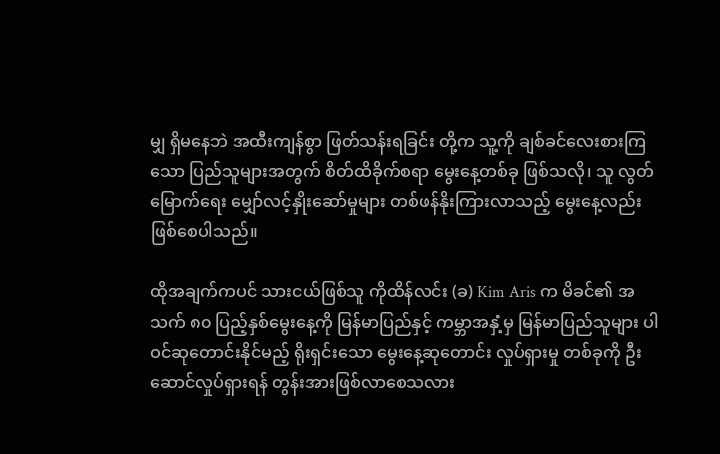မျှ ရှိမနေဘဲ အထီးကျန်စွာ ဖြတ်သန်းရခြင်း တို့က သူ့ကို ချစ်ခင်လေးစားကြသော ပြည်သူများအတွက် စိတ်ထိခိုက်စရာ မွေးနေ့တစ်ခု ဖြစ်သလို၊ သူ လွတ်မြောက်ရေး မျှော်လင့်နှိုးဆော်မှုများ တစ်ဖန်နိုးကြားလာသည့် မွေးနေ့လည်း ဖြစ်စေပါသည်။

ထိုအချက်ကပင် သားငယ်ဖြစ်သူ ကိုထိန်လင်း (ခ) Kim Aris က မိခင်၏ အသက် ၈၀ ပြည့်နှစ်မွေးနေ့ကို မြန်မာပြည်နှင့် ကမ္ဘာအနှံ့မှ မြန်မာပြည်သူများ ပါဝင်ဆုတောင်းနိုင်မည့် ရိုးရှင်းသော မွေးနေ့ဆုတောင်း လှုပ်ရှားမှု တစ်ခုကို ဦးဆောင်လှုပ်ရှားရန် တွန်းအားဖြစ်လာစေသလား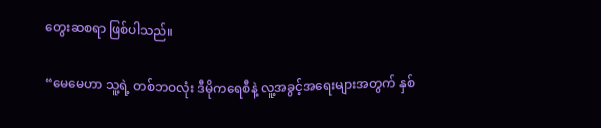တွေးဆစရာ ဖြစ်ပါသည်။

“မေမေဟာ သူ့ရဲ့ တစ်ဘဝလုံး ဒီမိုကရေစီနဲ့ လူ့အခွင့်အရေးများအတွက် နှစ်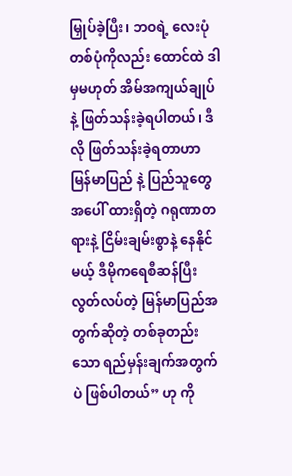မြှုပ်ခဲ့ပြီး၊ ဘဝရဲ့ လေးပုံတစ်ပုံကိုလည်း ထောင်ထဲ ဒါမှမဟုတ် အိမ်အကျယ်ချုပ်နဲ့ ဖြတ်သန်းခဲ့ရပါတယ်၊ ဒီလို ဖြတ်သန်းခဲ့ရတာဟာ မြန်မာပြည် နဲ့ ပြည်သူတွေအပေါ် ထားရှိတဲ့ ဂရုဏာတရားနဲ့ ငြိမ်းချမ်းစွာနဲ့ နေနိုင်မယ့် ဒီမိုကရေစီဆန်ပြီး လွတ်လပ်တဲ့ မြန်မာပြည်အတွက်ဆိုတဲ့ တစ်ခုတည်းသော ရည်မှန်းချက်အတွက်ပဲ ဖြစ်ပါတယ်” ဟု ကို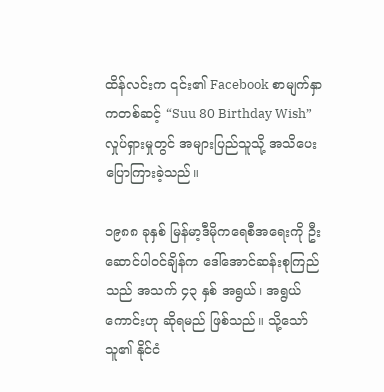ထိန်လင်းက ၎င်း၏ Facebook စာမျက်နှာကတစ်ဆင့် “Suu 80 Birthday Wish” လှုပ်ရှားမှုတွင် အများပြည်သူသို့ အသိပေး ပြောကြားခဲ့သည်။

၁၉၈၈ ခုနှစ် မြန်မာ့ဒီမိုကရေစီအရေးကို ဦးဆောင်ပါဝင်ချိန်က ဒေါ်အောင်ဆန်းစုကြည်သည် အသက် ၄၃ နှစ် အရွယ်၊ အရွယ်ကောင်းဟု ဆိုရမည် ဖြစ်သည်။ သို့သော် သူ၏ နိုင်ငံ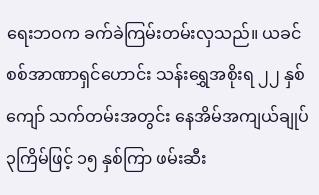ရေးဘဝက ခက်ခဲကြမ်းတမ်းလှသည်။ ယခင် စစ်အာဏာရှင်ဟောင်း သန်းရွှေအစိုးရ ၂၂ နှစ်ကျော် သက်တမ်းအတွင်း နေအိမ်အကျယ်ချုပ် ၃ကြိမ်ဖြင့် ၁၅ နှစ်ကြာ ဖမ်းဆီး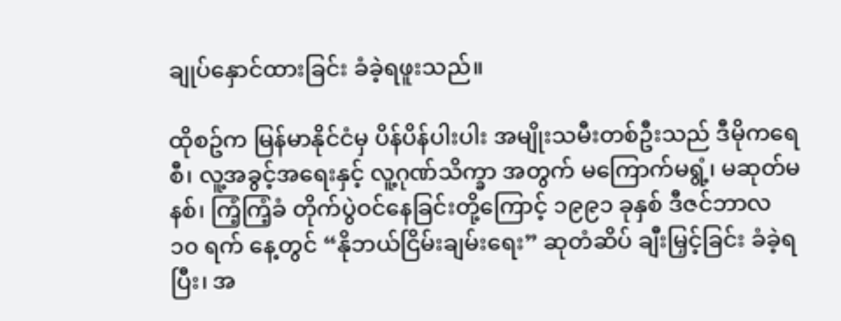ချုပ်နှောင်ထားခြင်း ခံခဲ့ရဖူးသည်။

ထိုစဥ်က မြန်မာနိုင်ငံမှ ပိန်ပိန်ပါးပါး အမျိုးသမီးတစ်ဦးသည် ဒီမိုကရေစီ၊ လူ့အခွင့်အရေးနှင့် လူ့ဂုဏ်သိက္ခာ အတွက် မကြောက်မရွံ့၊ မဆုတ်မနစ်၊ ကြံ့ကြံ့ခံ တိုက်ပွဲဝင်နေခြင်းတို့ကြောင့် ၁၉၉၁ ခုနှစ် ဒီဇင်ဘာလ ၁၀ ရက် နေ့တွင် “နိုဘယ်ငြိမ်းချမ်းရေး” ဆုတံဆိပ် ချီးမြှင့်ခြင်း ခံခဲ့ရပြီး၊ အ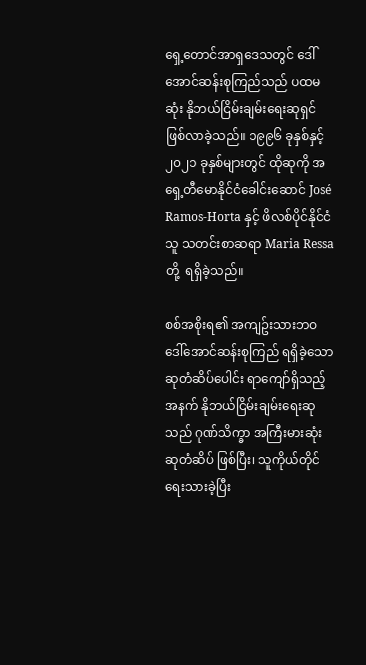ရှေ့တောင်အာရှဒေသတွင် ဒေါ်အောင်ဆန်းစုကြည်သည် ပထမဆုံး နိုဘယ်ငြိမ်းချမ်းရေးဆုရှင် ဖြစ်လာခဲ့သည်။ ၁၉၉၆ ခုနှစ်နှင့် ၂၀၂၁ ခုနှစ်များတွင် ထိုဆုကို အရှေ့တီမောနိုင်ငံခေါင်းဆောင် José Ramos-Horta နှင့် ဖိလစ်ပိုင်နိုင်ငံသူ သတင်းစာဆရာ Maria Ressa တို့  ရရှိခဲ့သည်။

စစ်အစိုးရ၏ အကျဥ်းသားဘဝ ဒေါ်အောင်ဆန်းစုကြည် ရရှိခဲ့သော ဆုတံဆိပ်ပေါင်း ရာကျော်ရှိသည့် အနက် နိုဘယ်ငြိမ်းချမ်းရေးဆုသည် ဂုဏ်သိက္ခာ အကြီးမားဆုံး ဆုတံဆိပ် ဖြစ်ပြီး၊ သူကိုယ်တိုင် ရေးသားခဲ့ပြီး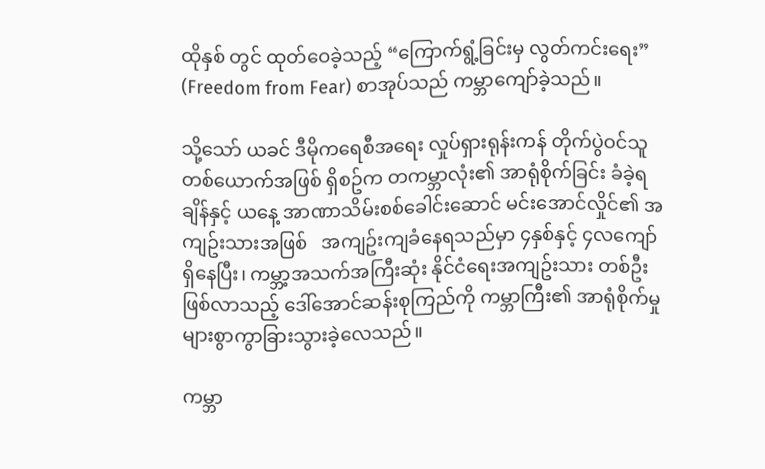ထိုနှစ် တွင် ထုတ်ဝေခဲ့သည့် “ကြောက်ရွံ့ခြင်းမှ လွတ်ကင်းရေး” (Freedom from Fear) စာအုပ်သည် ကမ္ဘာကျော်ခဲ့သည်။

သို့သော် ယခင် ဒီမိုကရေစီအရေး လှုပ်ရှားရုန်းကန် တိုက်ပွဲဝင်သူတစ်ယောက်အဖြစ် ရှိစဥ်က တကမ္ဘာလုံး၏ အာရုံစိုက်ခြင်း ခံခဲ့ရချိန်နှင့် ယနေ့ အာဏာသိမ်းစစ်ခေါင်းဆောင် မင်းအောင်လှိုင်၏ အကျဥ်းသားအဖြစ်   အကျဥ်းကျခံနေရသည်မှာ ၄နှစ်နှင့် ၄လကျော် ရှိနေပြီး၊ ကမ္ဘာ့အသက်အကြီးဆုံး နိုင်ငံရေးအကျဥ်းသား တစ်ဦး ဖြစ်လာသည့် ဒေါ်အောင်ဆန်းစုကြည်ကို ကမ္ဘာကြီး၏ အာရုံစိုက်မှု များစွာကွာခြားသွားခဲ့လေသည်။

ကမ္ဘာ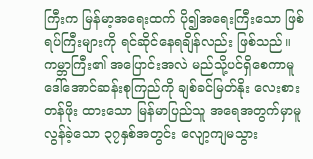ကြီးက မြန်မာ့အရေးထက် ပို၍အရေးကြီးသော ဖြစ်ရပ်ကြီးများကို ရင်ဆိုင်နေရချိန်လည်း ဖြစ်သည်။ ကမ္ဘာကြီး၏ အပြောင်းအလဲ မည်သို့ပင်ရှိစေကာမူ ဒေါ်အောင်ဆန်းစုကြည်ကို ချစ်ခင်မြတ်နိုး လေးစားတန်ဖိုး ထားသော မြန်မာပြည်သူ အရေအတွက်မှာမူ လွန်ခဲ့သော ၃၇နှစ်အတွင်း လျော့ကျမသွား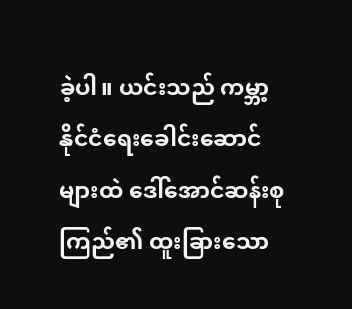ခဲ့ပါ။ ယင်းသည် ကမ္ဘာ့ နိုင်ငံရေးခေါင်းဆောင်များထဲ ဒေါ်အောင်ဆန်းစုကြည်၏ ထူးခြားသော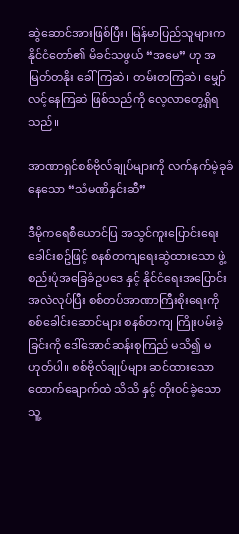ဆွဲဆောင်အားဖြစ်ပြီး၊ မြန်မာပြည်သူများက နိုင်ငံတော်၏ မိခင်သဖွယ် “အမေ” ဟု အမြတ်တနိုး ခေါ်ကြဆဲ၊ တမ်းတကြဆဲ၊ မျှော်လင့်နေကြဆဲ ဖြစ်သည်ကို လေ့လာတွေ့ရှိရသည်။

အာဏာရှင်စစ်ဗိုလ်ချုပ်များကို လက်နက်မဲ့ခုခံနေသော “သံမဏိနှင်းဆီ”

ဒီမိုကရေစီယောင်ပြ အသွင်ကူးပြောင်းရေးခေါင်းစဥ်ဖြင့် စနစ်တကျရေးဆွဲထားသော ဖွဲ့စည်းပုံအခြေခံဥပဒေ နှင့် နိုင်ငံရေးအပြောင်းအလဲလုပ်ပြီး စစ်တပ်အာဏာကြီးစိုးရေးကို စစ်ခေါင်းဆောင်များ စနစ်တကျ ကြိုးပမ်းခဲ့ခြင်းကို ဒေါ်အောင်ဆန်းစုကြည် မသိ၍ မဟုတ်ပါ။ စစ်ဗိုလ်ချုပ်များ ဆင်ထားသော ထောက်ချောက်ထဲ သိသိ နှင့် တိုးဝင်ခဲ့သော သူ့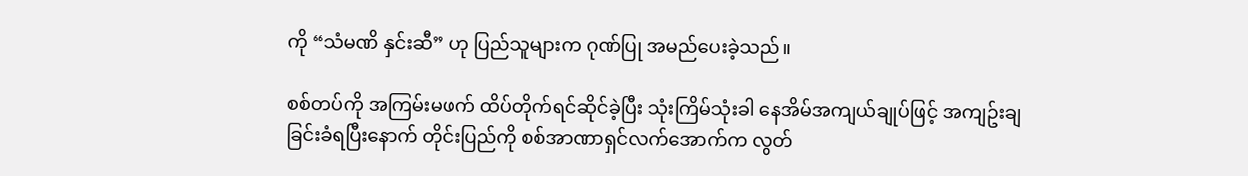ကို “သံမဏိ နှင်းဆီ” ဟု ပြည်သူများက ဂုဏ်ပြု အမည်ပေးခဲ့သည်။

စစ်တပ်ကို အကြမ်းမဖက် ထိပ်တိုက်ရင်ဆိုင်ခဲ့ပြီး သုံးကြိမ်သုံးခါ နေအိမ်အကျယ်ချုပ်ဖြင့် အကျဥ်းချခြင်းခံရပြီးနောက် တိုင်းပြည်ကို စစ်အာဏာရှင်လက်အောက်က လွတ်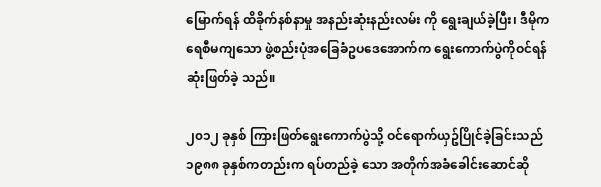မြောက်ရန် ထိခိုက်နစ်နာမှု အနည်းဆုံးနည်းလမ်း ကို ရွေးချယ်ခဲ့ပြီး၊ ဒီမိုကရေစီမကျသော ဖွဲ့စည်းပုံအခြေခံဥပဒေအောက်က ရွေးကောက်ပွဲကိုဝင်ရန် ဆုံးဖြတ်ခဲ့ သည်။

၂၀၁၂ ခုနှစ် ကြားဖြတ်ရွေးကောက်ပွဲသို့ ဝင်ရောက်ယှဥ်ပြိုင်ခဲ့ခြင်းသည် ၁၉၈၈ ခုနှစ်ကတည်းက ရပ်တည်ခဲ့ သော အတိုက်အခံခေါင်းဆောင်ဆို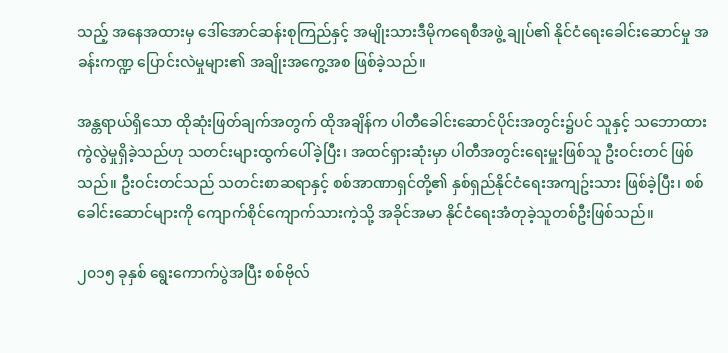သည့် အနေအထားမှ ဒေါ်အောင်ဆန်းစုကြည်နှင့် အမျိုးသားဒီမိုကရေစီအဖွဲ့ ချုပ်၏ နိုင်ငံရေးခေါင်းဆောင်မှု အခန်းကဏ္ဍ ပြောင်းလဲမှုများ၏ အချိုးအကွေ့အစ ဖြစ်ခဲ့သည်။

အန္တရာယ်ရှိသော ထိုဆုံးဖြတ်ချက်အတွက် ထိုအချိန်က ပါတီခေါင်းဆောင်ပိုင်းအတွင်း၌ပင် သူနှင့် သဘောထား ကွဲလွဲမှုရှိခဲ့သည်ဟု သတင်းများထွက်ပေါ်ခဲ့ပြီး၊ အထင်ရှားဆုံးမှာ ပါတီအတွင်းရေးမှူးဖြစ်သူ ဦးဝင်းတင် ဖြစ်သည်။ ဦးဝင်းတင်သည် သတင်းစာဆရာနှင့် စစ်အာဏာရှင်တို့၏ နှစ်ရှည်နိုင်ငံရေးအကျဥ်းသား ဖြစ်ခဲ့ပြီး၊ စစ်ခေါင်းဆောင်များကို ကျောက်စိုင်ကျောက်သားကဲ့သို့ အခိုင်အမာ နိုင်ငံရေးအံတုခဲ့သူတစ်ဦးဖြစ်သည်။

၂၀၁၅ ခုနှစ် ရွေးကောက်ပွဲအပြီး စစ်ဗိုလ်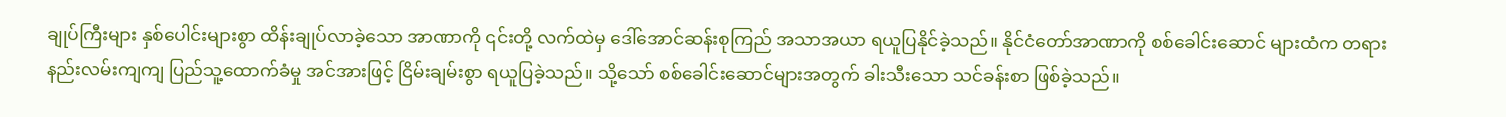ချုပ်ကြီးများ နှစ်ပေါင်းများစွာ ထိန်းချုပ်လာခဲ့သော အာဏာကို ၎င်းတို့ လက်ထဲမှ ဒေါ်အောင်ဆန်းစုကြည် အသာအယာ ရယူပြနိုင်ခဲ့သည်။ နိုင်ငံတော်အာဏာကို စစ်ခေါင်းဆောင် များထံက တရားနည်းလမ်းကျကျ ပြည်သူ့ထောက်ခံမှု အင်အားဖြင့် ငြိမ်းချမ်းစွာ ရယူပြခဲ့သည်။ သို့သော် စစ်ခေါင်းဆောင်များအတွက် ခါးသီးသော သင်ခန်းစာ ဖြစ်ခဲ့သည်။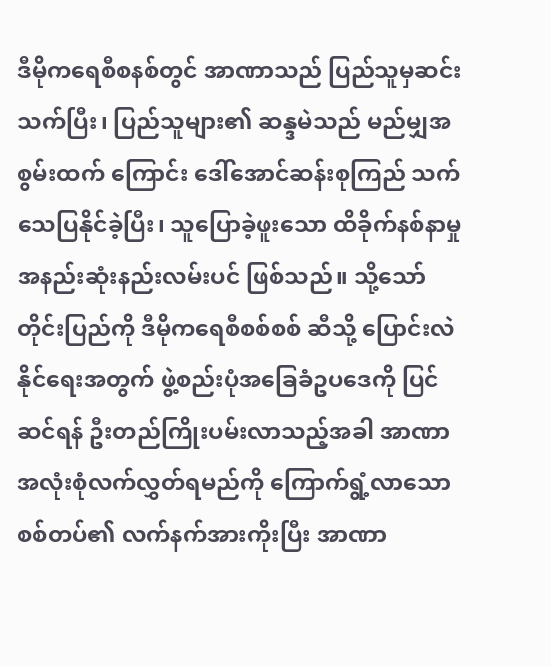ဒီမိုကရေစီစနစ်တွင် အာဏာသည် ပြည်သူမှဆင်းသက်ပြီး၊ ပြည်သူများ၏ ဆန္ဒမဲသည် မည်မျှအစွမ်းထက် ကြောင်း ဒေါ်အောင်ဆန်းစုကြည် သက်သေပြနိုင်ခဲ့ပြီး၊ သူပြောခဲ့ဖူးသော ထိခိုက်နစ်နာမှုအနည်းဆုံးနည်းလမ်းပင် ဖြစ်သည်။ သို့သော် တိုင်းပြည်ကို ဒီမိုကရေစီစစ်စစ် ဆီသို့ ပြောင်းလဲနိုင်ရေးအတွက် ဖွဲ့စည်းပုံအခြေခံဥပဒေကို ပြင်ဆင်ရန် ဦးတည်ကြိုးပမ်းလာသည့်အခါ အာဏာအလုံးစုံလက်လွှတ်ရမည်ကို ကြောက်ရွံ့လာသော စစ်တပ်၏ လက်နက်အားကိုးပြီး အာဏာ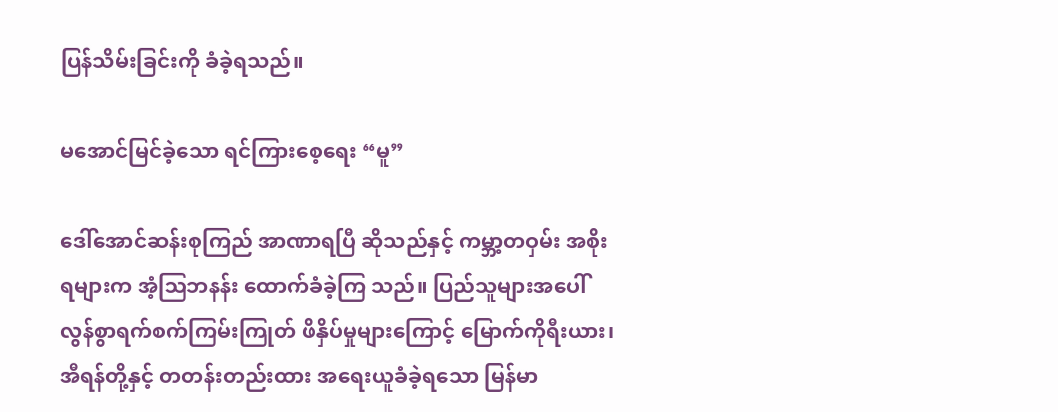ပြန်သိမ်းခြင်းကို ခံခဲ့ရသည်။

မအောင်မြင်ခဲ့သော ရင်ကြားစေ့ရေး “မူ”

ဒေါ်အောင်ဆန်းစုကြည် အာဏာရပြီ ဆိုသည်နှင့် ကမ္ဘာ့တဝှမ်း အစိုးရများက အံ့ဩဘနန်း ထောက်ခံခဲ့ကြ သည်။ ပြည်သူများအပေါ် လွန်စွာရက်စက်ကြမ်းကြုတ် ဖိနှိပ်မှုများကြောင့် မြောက်ကိုရီးယား၊ အီရန်တို့နှင့် တတန်းတည်းထား အရေးယူခံခဲ့ရသော မြန်မာ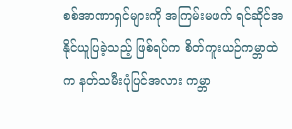စစ်အာဏာရှင်များကို အကြမ်းမဖက် ရင်ဆိုင်အနိုင်ယူပြခဲ့သည့် ဖြစ်ရပ်က စိတ်ကူးယဉ်ကမ္ဘာထဲက နတ်သမီးပုံပြင်အလား ကမ္ဘာ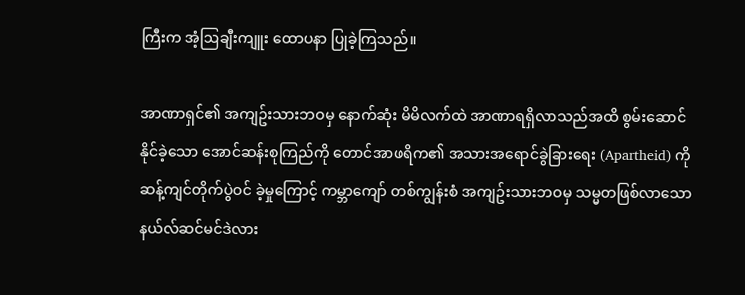ကြီးက အံ့ဩချီးကျူး ထောပနာ ပြုခဲ့ကြသည်။

အာဏာရှင်၏ အကျဥ်းသားဘဝမှ နောက်ဆုံး မိမိလက်ထဲ အာဏာရရှိလာသည်အထိ စွမ်းဆောင်နိုင်ခဲ့သော အောင်ဆန်းစုကြည်ကို တောင်အာဖရိက၏ အသားအရောင်ခွဲခြားရေး (Apartheid) ကို ဆန့်ကျင်တိုက်ပွဲဝင် ခဲ့မှုကြောင့် ကမ္ဘာကျော် တစ်ကျွန်းစံ အကျဥ်းသားဘဝမှ သမ္မတဖြစ်လာသော နယ်လ်ဆင်မင်ဒဲလား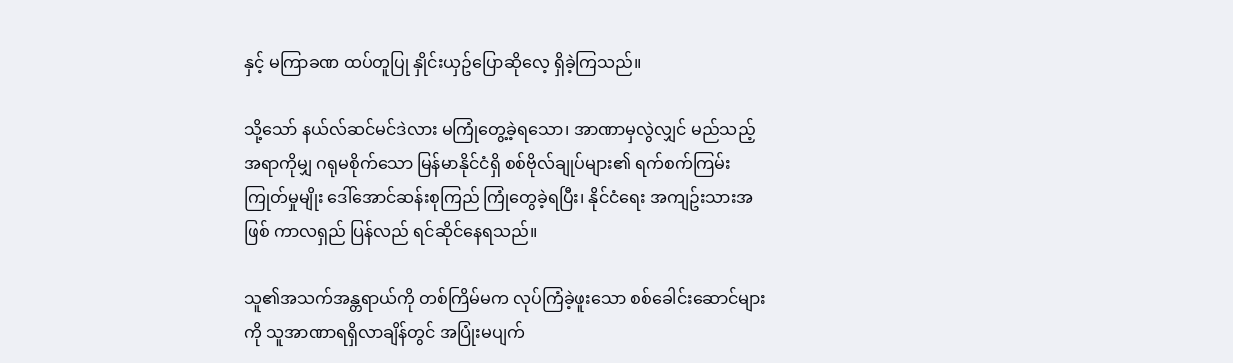နှင့် မကြာခဏ ထပ်တူပြု နှိုင်းယှဥ်ပြောဆိုလေ့ ရှိခဲ့ကြသည်။

သို့သော် နယ်လ်ဆင်မင်ဒဲလား မကြုံတွေ့ခဲ့ရသော၊ အာဏာမှလွဲလျှင် မည်သည့်အရာကိုမျှ ဂရုမစိုက်သော မြန်မာနိုင်ငံရှိ စစ်ဗိုလ်ချုပ်များ၏ ရက်စက်ကြမ်းကြုတ်မှုမျိုး ဒေါ်အောင်ဆန်းစုကြည် ကြုံတွေခဲ့ရပြီး၊ နိုင်ငံရေး အကျဥ်းသားအဖြစ် ကာလရှည် ပြန်လည် ရင်ဆိုင်နေရသည်။

သူ၏အသက်အန္တရာယ်ကို တစ်ကြိမ်မက လုပ်ကြံခဲ့ဖူးသော စစ်ခေါင်းဆောင်များကို သူအာဏာရရှိလာချိန်တွင် အပြုံးမပျက်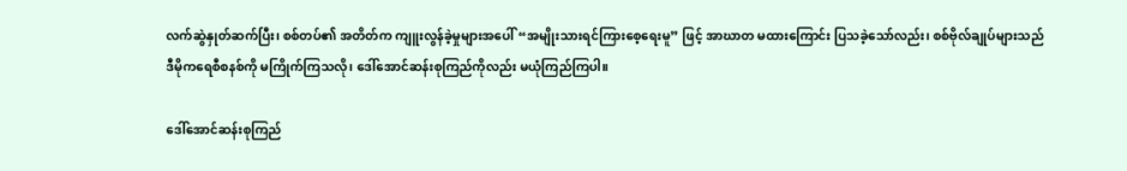လက်ဆွဲနှုတ်ဆက်ပြီး၊ စစ်တပ်၏ အတိတ်က ကျူးလွန်ခဲ့မှုများအပေါ် “အမျိုးသားရင်ကြားစေ့ရေးမူ” ဖြင့် အာဃာတ မထားကြောင်း ပြသခဲ့သော်လည်း၊ စစ်ဗိုလ်ချုပ်များသည် ဒီမိုကရေစီစနစ်ကို မကြိုက်ကြသလို၊ ဒေါ်အောင်ဆန်းစုကြည်ကိုလည်း မယုံကြည်ကြပါ။

ဒေါ်အောင်ဆန်းစုကြည်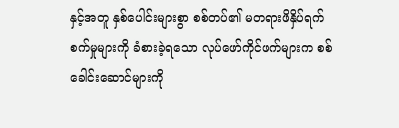နှင့်အတူ နှစ်ပေါင်းများစွာ စစ်တပ်၏ မတရားဖိနှိပ်ရက်စက်မှုများကို ခံစားခဲ့ရသော လုပ်ဖော်ကိုင်ဖက်များက စစ်ခေါင်းဆောင်များကို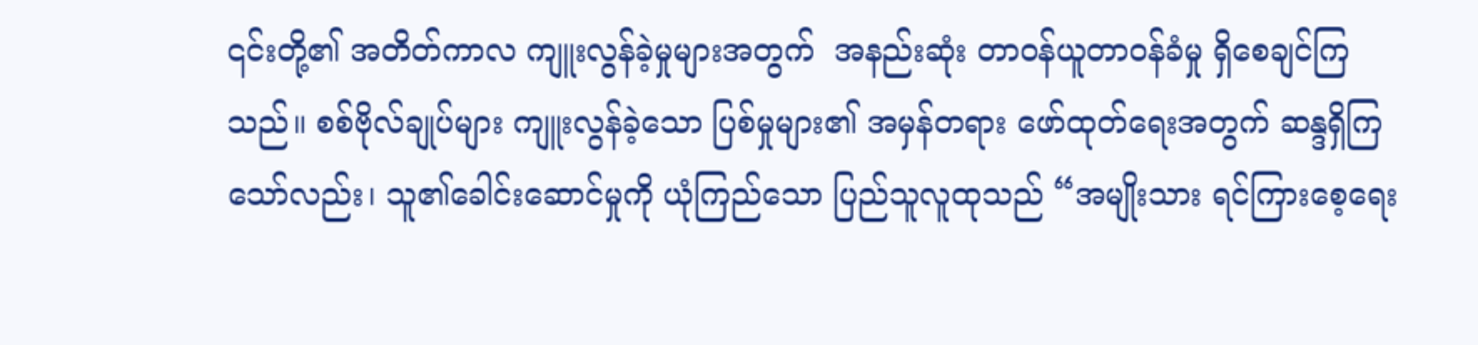၎င်းတို့၏ အတိတ်ကာလ ကျူးလွန်ခဲ့မှုများအတွက်  အနည်းဆုံး တာဝန်ယူတာဝန်ခံမှု ရှိစေချင်ကြသည်။ စစ်ဗိုလ်ချုပ်များ ကျူးလွန်ခဲ့သော ပြစ်မှုများ၏ အမှန်တရား ဖော်ထုတ်ရေးအတွက် ဆန္ဒရှိကြသော်လည်း၊ သူ၏ခေါင်းဆောင်မှုကို ယုံကြည်သော ပြည်သူလူထုသည် “အမျိုးသား ရင်ကြားစေ့ရေး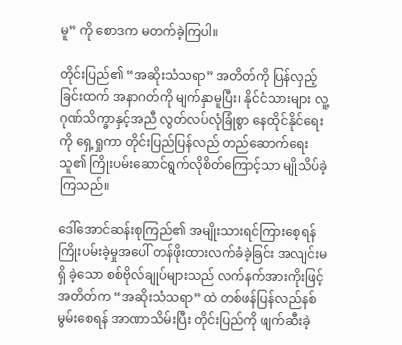မူ” ကို စောဒက မတက်ခဲ့ကြပါ။

တိုင်းပြည်၏ “အဆိုးသံသရာ” အတိတ်ကို ပြန်လှည့်ခြင်းထက် အနာဂတ်ကို မျက်နှာမူပြီး၊ နိုင်ငံသားများ လူ့ဂုဏ်သိက္ခာနှင့်အညီ လွတ်လပ်လုံခြုံစွာ နေထိုင်နိုင်ရေးကို ရှေ့ရှုကာ တိုင်းပြည်ပြန်လည် တည်ဆောက်ရေး သူ၏ ကြိုးပမ်းဆောင်ရွက်လိုစိတ်ကြောင့်သာ မျိုသိပ်ခဲ့ကြသည်။

ဒေါ်အောင်ဆန်းစုကြည်၏ အမျိုးသားရင်ကြားစေ့ရန် ကြိုးပမ်းခဲ့မှုအပေါ် တန်ဖိုးထားလက်ခံခဲ့ခြင်း အလျင်းမရှိ ခဲ့သော စစ်ဗိုလ်ချုပ်များသည် လက်နက်အားကိုးဖြင့် အတိတ်က “အဆိုးသံသရာ” ထဲ တစ်ဖန်ပြန်လည်နစ်မွမ်းစေရန် အာဏာသိမ်းပြီး တိုင်းပြည်ကို ဖျက်ဆီးခဲ့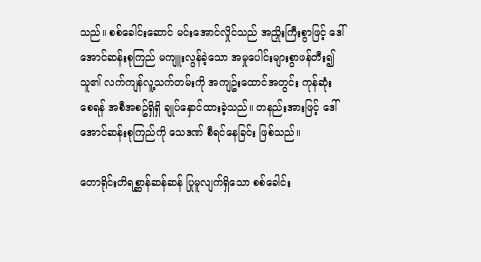သည်။ စစ်ခေါင်းဆောင် မင်းအောင်လှိုင်သည် အညှိုးကြီးစွာဖြင့် ဒေါ်အောင်ဆန်းစုကြည် မကျူးလွန်ခဲ့သော အမှုပေါင်းများစွာဖန်တီး၍ သူ၏ လက်ကျန်လူ့သက်တမ်းကို အကျဥ်းထောင်အတွင်း ကုန်ဆုံးစေရန် အစီအစဥ်ရှိရှိ ချုပ်နှောင်ထားခဲ့သည်။ တနည်းအားဖြင့် ဒေါ်အောင်ဆန်းစုကြည်ကို သေဒဏ် စီရင်နေခြင်း ဖြစ်သည်။

တောရိုင်းတိရစ္ဆာန်ဆန်ဆန် ပြုမူလျက်ရှိသော စစ်ခေါင်း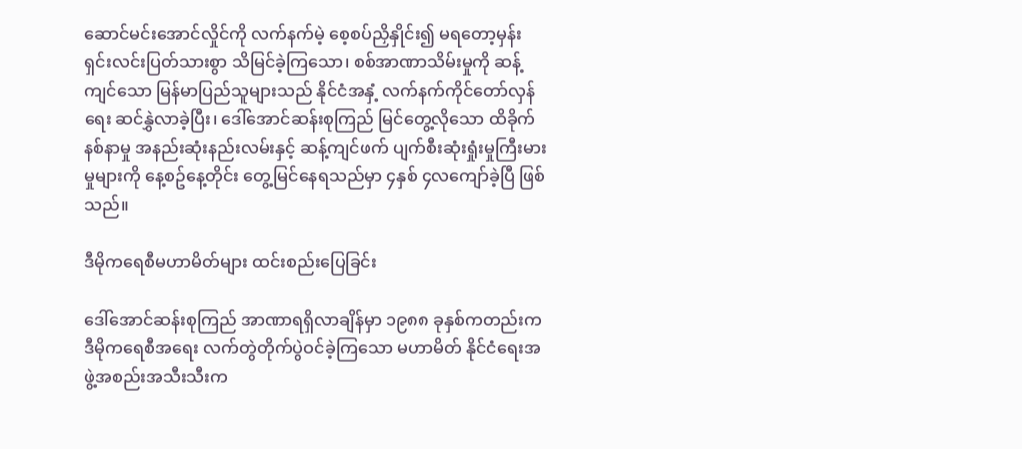ဆောင်မင်းအောင်လှိုင်ကို လက်နက်မဲ့ စေ့စပ်ညှိနှိုင်း၍ မရတော့မှန်း ရှင်းလင်းပြတ်သားစွာ သိမြင်ခဲ့ကြသော၊ စစ်အာဏာသိမ်းမှုကို ဆန့်ကျင်သော မြန်မာပြည်သူများသည် နိုင်ငံအနှံ့ လက်နက်ကိုင်တော်လှန်ရေး ဆင်နွှဲလာခဲ့ပြီး၊ ဒေါ်အောင်ဆန်းစုကြည် မြင်တွေ့လိုသော ထိခိုက် နစ်နာမှု အနည်းဆုံးနည်းလမ်းနှင့် ဆန့်ကျင်ဖက် ပျက်စီးဆုံးရှုံးမှုကြီးမားမှုများကို နေ့စဥ်နေ့တိုင်း တွေ့မြင်နေရသည်မှာ ၄နှစ် ၄လကျော်ခဲ့ပြီ ဖြစ်သည်။

ဒီမိုကရေစီမဟာမိတ်များ ထင်းစည်းပြေခြင်း

ဒေါ်အောင်ဆန်းစုကြည် အာဏာရရှိလာချိန်မှာ ၁၉၈၈ ခုနှစ်ကတည်းက ဒီမိုကရေစီအရေး လက်တွဲတိုက်ပွဲဝင်ခဲ့ကြသော မဟာမိတ် နိုင်ငံရေးအဖွဲ့အစည်းအသီးသီးက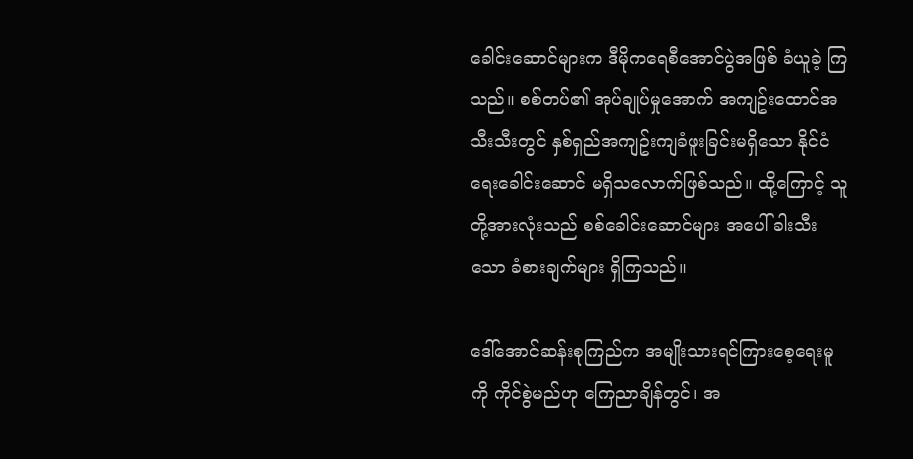ခေါင်းဆောင်များက ဒီမိုကရေစီအောင်ပွဲအဖြစ် ခံယူခဲ့ ကြသည်။ စစ်တပ်၏ အုပ်ချုပ်မှုအောက် အကျဥ်းထောင်အသီးသီးတွင် နှစ်ရှည်အကျဥ်းကျခံဖူးခြင်းမရှိသော နိုင်ငံရေးခေါင်းဆောင် မရှိသလောက်ဖြစ်သည်။ ထို့ကြောင့် သူတို့အားလုံးသည် စစ်ခေါင်းဆောင်များ အပေါ် ခါးသီးသော ခံစားချက်များ ရှိကြသည်။

ဒေါ်အောင်ဆန်းစုကြည်က အမျိုးသားရင်ကြားစေ့ရေးမူကို ကိုင်စွဲမည်ဟု ကြေညာချိန်တွင်၊ အ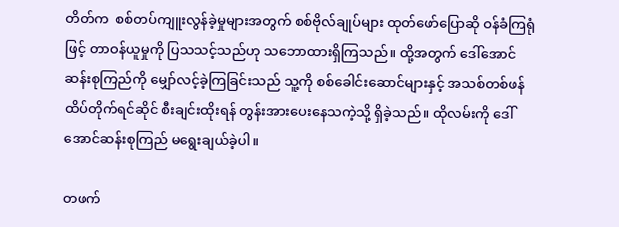တိတ်က  စစ်တပ်ကျူးလွန်ခဲ့မှုများအတွက် စစ်ဗိုလ်ချုပ်များ ထုတ်ဖော်ပြောဆို ဝန်ခံကြရုံဖြင့် တာဝန်ယူမှုကို ပြသသင့်သည်ဟု သဘောထားရှိ‌ကြသည်။ ထို့အတွက် ဒေါ်အောင်ဆန်းစုကြည်ကို မျှော်လင့်ခဲ့ကြခြင်းသည် သူ့ကို စစ်ခေါင်းဆောင်များနှင့် အသစ်တစ်ဖန် ထိပ်တိုက်ရင်ဆိုင် စီးချင်းထိုးရန် တွန်းအားပေးနေသကဲ့သို့ ရှိခဲ့သည်။ ထိုလမ်းကို ဒေါ်အောင်ဆန်းစုကြည် မရွေးချယ်ခဲ့ပါ။

တဖက်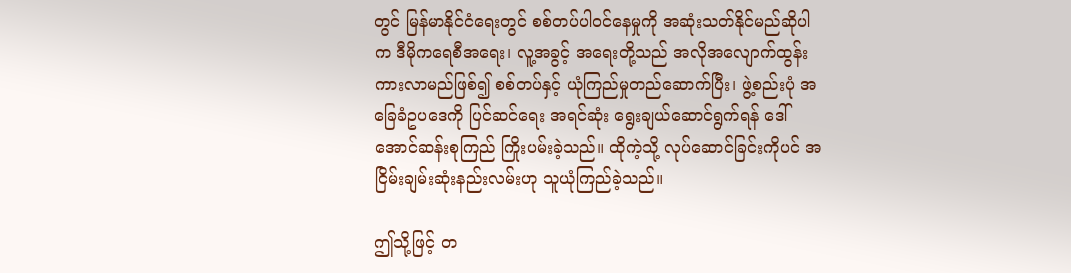တွင် မြန်မာနိုင်ငံရေးတွင် စစ်တပ်ပါဝင်နေမှုကို အဆုံးသတ်နိုင်မည်ဆိုပါက ဒီမိုကရေစီအရေး၊ လူ့အခွင့် အရေးတို့သည် အလိုအလျောက်ထွန်းကားလာမည်ဖြစ်၍ စစ်တပ်နှင့် ယုံကြည်မှုတည်ဆောက်ပြီး၊ ဖွဲ့စည်းပုံ အခြေခံဥပဒေကို ပြင်ဆင်ရေး အရင်ဆုံး ရွေးချယ်ဆောင်ရွက်ရန် ဒေါ်အောင်ဆန်းစုကြည် ကြိုးပမ်းခဲ့သည်။ ထိုကဲ့သို့ လုပ်ဆောင်ခြင်းကိုပင် အငြိမ်းချမ်းဆုံးနည်းလမ်းဟု သူယုံကြည်ခဲ့သည်။

ဤသို့ဖြင့် တ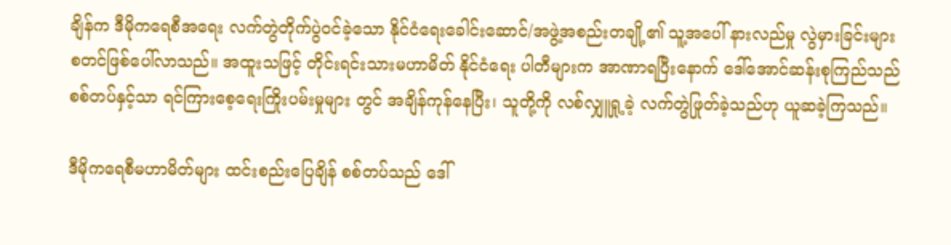ချိန်က ဒီမိုကရေစီအရေး လက်တွဲတိုက်ပွဲဝင်ခဲ့သော နိုင်ငံရေးခေါင်းဆောင်/အဖွဲ့အစည်းတချို့၏ သူ့အပေါ် နားလည်မှု လွဲမှားခြင်းများ စတင်ဖြစ်ပေါ်လာသည်။ အထူးသဖြင့် တိုင်းရင်းသားမဟာမိတ် နိုင်ငံရေး ပါတီများက အာဏာရပြီးနောက် ဒေါ်အောင်ဆန်းစုကြည်သည် စစ်တပ်နှင့်သာ ရင်ကြားစေ့ရေးကြိုးပမ်းမှုများ တွင် အချိန်ကုန်နေပြီး၊ သူတို့ကို လစ်လျှူရှု့ခဲ့ လက်တွဲဖြုတ်ခဲ့သည်ဟု ယူဆခဲ့ကြသည်။

ဒီမိုကရေစီမဟာမိတ်များ ထင်းစည်းပြေချိန် စစ်တပ်သည် ဒေါ်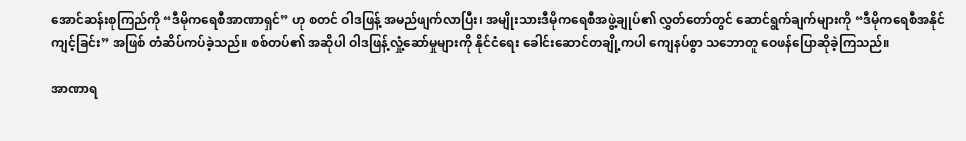အောင်ဆန်းစုကြည်ကို “ဒီမိုကရေစီအာဏာရှင်” ဟု စတင် ဝါဒဖြန့် အမည်ဖျက်လာပြီး၊ အမျိုးသားဒီမိုကရေစီအဖွဲ့ချုပ်၏ လွှတ်တော်တွင် ဆောင်ရွက်ချက်များကို “ဒီမိုကရေစီအနိုင်ကျင့်ခြင်း” အဖြစ် တံဆိပ်ကပ်ခဲ့သည်။ စစ်တပ်၏ အဆိုပါ ဝါဒဖြန့်လှုံ့ဆော်မှုများကို နိုင်ငံရေး ခေါင်းဆောင်တချို့ကပါ ကျေနပ်စွာ သဘောတူ ဝေဖန်ပြောဆိုခဲ့ကြသည်။

အာဏာရ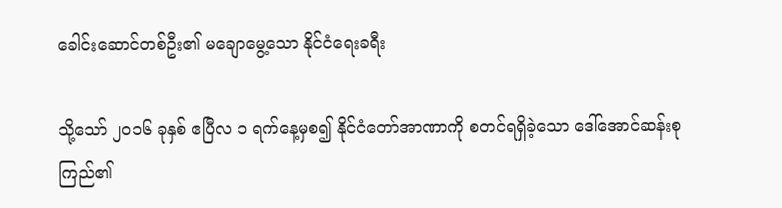ခေါင်းဆောင်တစ်ဦး၏ မချောမွေ့သော နိုင်ငံရေးခရီး

သို့သော် ၂၀၁၆ ခုနှစ် ဧပြီလ ၁ ရက်နေ့မှစ၍ နိုင်ငံတော်အာဏာကို စတင်ရရှိခဲ့သော ဒေါ်အောင်ဆန်းစုကြည်၏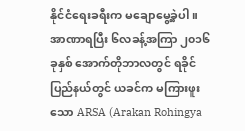နိုင်ငံရေးခရီးက မချောမွေ့ခဲ့ပါ။ အာဏာရပြီး ၆လခန့်အကြာ ၂၀၁၆ ခုနှစ် အောက်တိုဘာလတွင် ရခိုင် ပြည်နယ်တွင် ယခင်က မကြားဖူးသော ARSA (Arakan Rohingya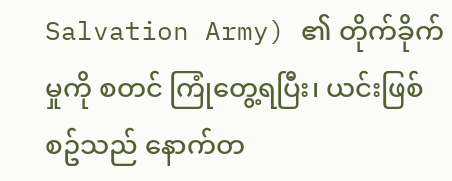Salvation Army) ၏ တိုက်ခိုက်မှုကို စတင် ကြုံတွေ့ရပြီး၊ ယင်းဖြစ်စဥ်သည် နောက်တ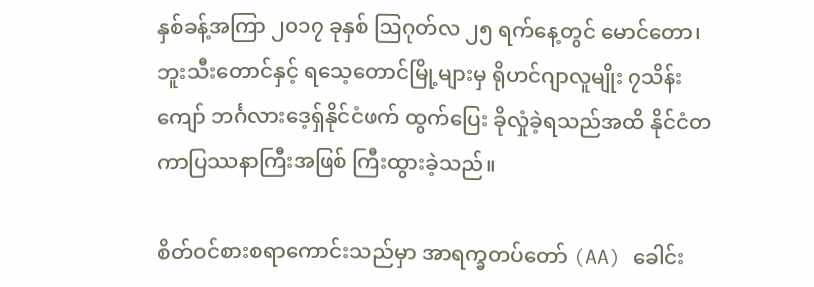နှစ်ခန့်အကြာ ၂၀၁၇ ခုနှစ် ဩဂုတ်လ ၂၅ ရက်နေ့တွင် မောင်တော၊ ဘူးသီးတောင်နှင့် ရသေ့တောင်မြို့များမှ ရိုဟင်ဂျာလူမျိုး ၇သိန်းကျော် ဘင်္ဂလားဒေ့ရှ်နိုင်ငံဖက် ထွက်ပြေး ခိုလှုံခဲ့ရသည်အထိ နိုင်ငံတကာပြဿနာကြီးအဖြစ် ကြီးထွားခဲ့သည်။

စိတ်ဝင်စားစရာကောင်းသည်မှာ အာရက္ခတပ်တော် (AA) ခေါင်း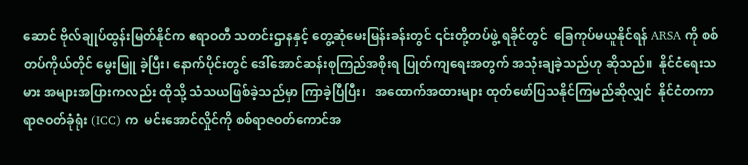ဆောင် ဗိုလ်ချုပ်ထွန်းမြတ်နိုင်က ဧရာဝတီ သတင်းဌာနနှင့် တွေ့ဆုံမေးမြန်းခန်းတွင် ၎င်းတို့တပ်ဖွဲ့ ရခိုင်တွင်  ခြေကုပ်မယူနိုင်ရန် ARSA ကို စစ်တပ်ကိုယ်တိုင် မွေးမြူ ခဲ့ပြီး၊ နောက်ပိုင်းတွင် ဒေါ်အောင်ဆန်းစုကြည်အစိုးရ ပြုတ်ကျရေးအတွက် အသုံးချခဲ့သည်ဟု ဆိုသည်။  နိုင်ငံရေးသမား အများအပြားကလည်း ထိုသို့ သံသယဖြစ်ခဲ့သည်မှာ ကြာခဲ့ပြီပြီး၊   အထောက်အထားများ ထုတ်ဖော်ပြသနိုင်ကြမည်ဆိုလျှင်  နိုင်ငံတကာရာဇဝတ်ခုံရုံး (ICC) က  မင်းအောင်လှိုင်ကို စစ်ရာဇဝတ်ကောင်အ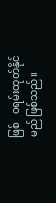ဖြစ်   ဝရမ်းထုတ်နိုင်မည် ဖြစ်သည်။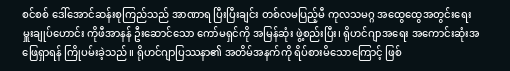စင်စစ် ဒေါ်အောင်ဆန်းစုကြည်သည် အာဏာရ ပြီးပြီးချင်း တစ်လမပြည့်မီ ကုလသမဂ္ဂ အထွေထွေအတွင်းရေးမှူးချုပ်ဟောင်း ကိုဖီအာနန် ဦးဆောင်သော ကော်မရှင်ကို အမြန်ဆုံး ဖွဲ့စည်းပြီး၊ ရိုဟင်ဂျာအရေး အကောင်းဆုံးအဖြေရှာရန် ကြိုပမ်းခဲ့သည်။ ရိုဟင်ဂျာပြဿနာ၏ အတိမ်အနက်ကို ရိပ်စားမိသောကြောင့် ဖြစ်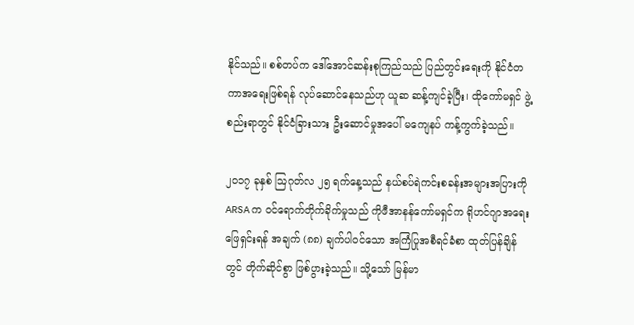နိုင်သည်။ စစ်တပ်က ဒေါ်အောင်ဆန်းစုကြည်သည် ပြည်တွင်းရေးကို နိုင်ငံတကာအရေးဖြစ်ရန် လုပ်ဆောင်နေသည်ဟု ယူဆ ဆန့်ကျင်ခဲ့ပြီး၊ ထိုကော်မရှင် ဖွဲ့စည်းရာတွင် နိုင်ငံခြားသား ဦးဆောင်မှုအပေါ် မကျေနပ် ကန့်ကွက်ခဲ့သည်။

၂၀၁၇ ခုနှစ် ဩဂုတ်လ ၂၅ ရက်နေ့သည် နယ်စပ်ရဲကင်းစခန်းအများအပြားကို ARSA က ဝင်ရောက်တိုက်ခိုက်မှုသည် ကိုဖီအာနန်ကော်မရှင်က ရိုဟင်ဂျာအရေးဖြေရှင်းရန် အချက် (၈၈) ချက်ပါဝင်သော အကြံပြုအစီရင်ခံစာ ထုတ်ပြန်ချိန်တွင် တိုက်ဆိုင်စွာ ဖြစ်ပွားခဲ့သည်။ သို့သော် မြန်မာ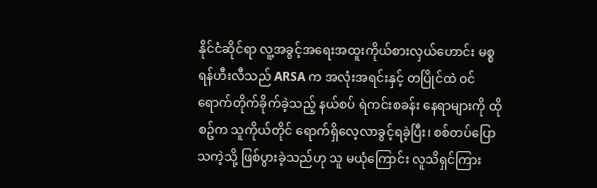နိုင်ငံဆိုင်ရာ လူ့အခွင့်အရေးအထူးကိုယ်စားလှယ်ဟောင်း မစ္စရန်ဟီးလီသည် ARSA က အလုံးအရင်းနှင့် တပြိုင်ထဲ ဝင်ရောက်တိုက်ခိုက်ခဲ့သည့် နယ်စပ် ရဲကင်းစခန်း နေရာများကို ထိုစဥ်က သူကိုယ်တိုင် ရောက်ရှိလေ့လာခွင့်ရခဲ့ပြီး၊ စစ်တပ်ပြောသကဲ့သို့ ဖြစ်ပွားခဲ့သည်ဟု သူ မယုံကြောင်း လူသိရှင်ကြား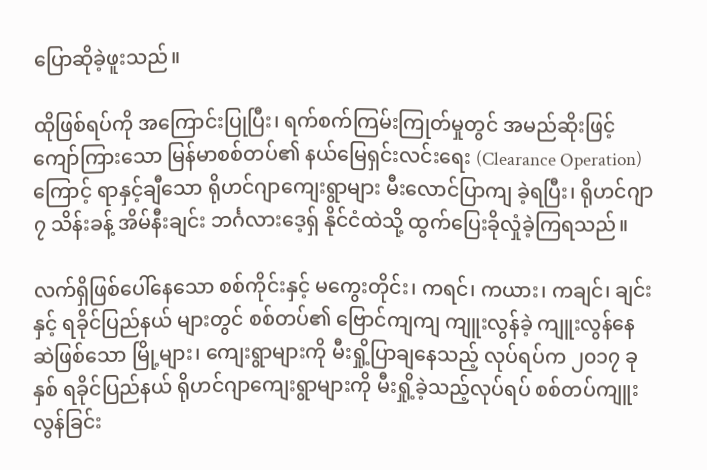ပြောဆိုခဲ့ဖူးသည်။

ထိုဖြစ်ရပ်ကို အကြောင်းပြုပြီး၊ ရက်စက်ကြမ်းကြုတ်မှုတွင် အမည်ဆိုးဖြင့်ကျော်ကြားသော မြန်မာစစ်တပ်၏ နယ်မြေရှင်းလင်းရေး (Clearance Operation) ကြောင့် ရာနှင့်ချီသော ရိုဟင်ဂျာကျေးရွာများ မီးလောင်ပြာကျ ခဲ့ရပြီး၊ ရိုဟင်ဂျာ ၇ သိန်းခန့် အိမ်နီးချင်း ဘင်္ဂလားဒေ့ရှ် နိုင်ငံထဲသို့ ထွက်ပြေးခိုလှုံခဲ့ကြရသည်။

လက်ရှိဖြစ်ပေါ်နေသော စစ်ကိုင်းနှင့် မကွေးတိုင်း၊ ကရင်၊ ကယား၊ ကချင်၊ ချင်းနှင့် ရခိုင်ပြည်နယ် များတွင် စစ်တပ်၏ ဗြောင်ကျကျ ကျူးလွန်ခဲ့ ကျူးလွန်နေဆဲဖြစ်သော မြို့များ၊ ကျေးရွာများကို မီးရှို့ပြာချနေသည့် လုပ်ရပ်က ၂၀၁၇ ခုနှစ် ရခိုင်ပြည်နယ် ရိုဟင်ဂျာကျေးရွာများကို မီးရှို့ခဲ့သည့်လုပ်ရပ် စစ်တပ်ကျူးလွန်ခြင်း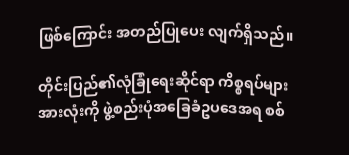ဖြစ်ကြောင်း အတည်ပြုပေး လျက်ရှိသည်။

တိုင်းပြည်၏လုံခြုံရေးဆိုင်ရာ ကိစ္စရပ်များအားလုံးကို ဖွဲ့စည်းပုံအခြေခံဥပဒေအရ စစ်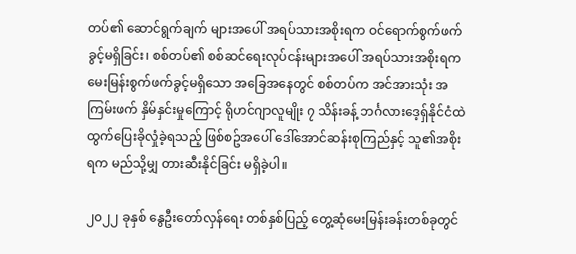တပ်၏ ဆောင်ရွက်ချက် များအပေါ် အရပ်သားအစိုးရက ဝင်ရောက်စွက်ဖက်ခွင့်မရှိခြင်း၊ စစ်တပ်၏ စစ်ဆင်ရေးလုပ်ငန်းများအပေါ် အရပ်သားအစိုးရက မေးမြန်းစွက်ဖက်ခွင့်မရှိသော အခြေအနေတွင် စစ်တပ်က အင်အားသုံး အကြမ်းဖက် နှိမ်နှင်းမှုကြောင့် ရိုဟင်ဂျာလူမျိုး ၇ သိန်းခန့် ဘင်္ဂလားဒေ့ရှ်နိုင်ငံထဲ ထွက်ပြေးခိုလှုံခဲ့ရသည့် ဖြစ်စဥ်အပေါ် ဒေါ်အောင်ဆန်းစုကြည်နှင့် သူ၏အစိုးရက မည်သို့မျှ တားဆီးနိုင်ခြင်း မရှိခဲ့ပါ။

၂၀၂၂ ခုနှစ် နွေဦးတော်လှန်ရေး တစ်နှစ်ပြည့် တွေ့ဆုံမေးမြန်းခန်းတစ်ခုတွင်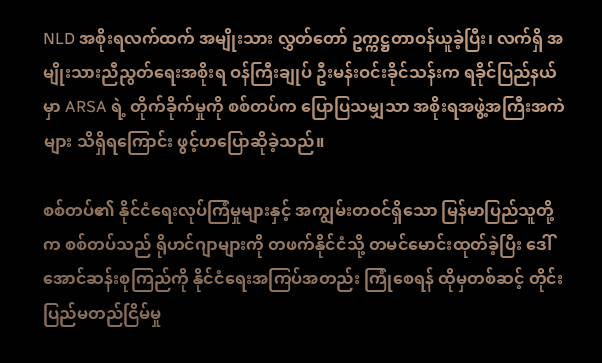NLD အစိုးရလက်ထက် အမျိုးသား လွှတ်တော် ဥက္ကဋ္ဌတာဝန်ယူခဲ့ပြီး၊ လက်ရှိ အမျိုးသားညီညွတ်ရေးအစိုးရ ဝန်ကြီးချုပ် ဦးမန်းဝင်းခိုင်သန်းက ရခိုင်ပြည်နယ်မှာ ARSA ရဲ့ တိုက်ခိုက်မှုကို စစ်တပ်က ပြောပြသမျှသာ အစိုးရအဖွဲ့အကြီးအကဲများ သိရှိရကြောင်း ဖွင့်ဟပြောဆိုခဲ့သည်။

စစ်တပ်၏ နိုင်ငံရေးလုပ်ကြံမှုများနှင့် အကျွမ်းတဝင်ရှိသော မြန်မာပြည်သူတို့က စစ်တပ်သည် ရိုဟင်ဂျာများကို တဖက်နိုင်ငံသို့ တမင်မောင်းထုတ်ခဲ့ပြီး ဒေါ်အောင်ဆန်းစုကြည်ကို နိုင်ငံရေးအကြပ်အတည်း ကြုံစေရန် ထိုမှတစ်ဆင့် တိုင်းပြည်မတည်ငြိမ်မှု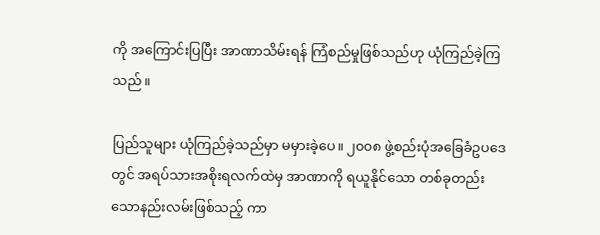ကို အကြောင်းပြပြီး အာဏာသိမ်းရန် ကြံစည်မှုဖြစ်သည်ဟု ယုံကြည်ခဲ့ကြသည်။

ပြည်သူများ ယုံကြည်ခဲ့သည်မှာ မမှားခဲ့ပေ။ ၂၀၀၈ ဖွဲ့စည်းပုံအခြေခံဥပဒေတွင် အရပ်သားအစိုးရလက်ထဲမှ အာဏာကို ရယူနိုင်သော တစ်ခုတည်းသောနည်းလမ်းဖြစ်သည့် ကာ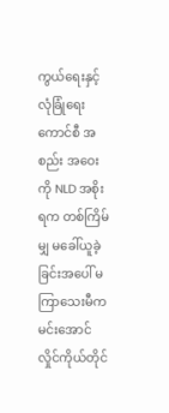ကွယ်ရေးနှင့် လုံခြုံရေးကောင်စီ အစည်း အဝေးကို NLD အစိုးရက တစ်ကြိမ်မျှ မခေါ်ယူခဲ့ခြင်းအပေါ် မကြာသေးမီက မင်းအောင်လှိုင်ကိုယ်တိုင်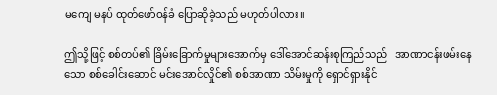မကျေ မနပ် ထုတ်ဖော်ဝန်ခံ ပြောဆိုခဲ့သည် မဟုတ်ပါလား။

ဤသို့ဖြင့် စစ်တပ်၏ ခြိမ်းခြောက်မှုများအောက်မှ ဒေါ်အောင်ဆန်းစုကြည်သည်   အာဏာငန်းဖမ်းနေသော စစ်ခေါင်းဆောင် မင်းအောင်လှိုင်၏ စစ်အာဏာ သိမ်းမှုကို ရှောင်ရှားနိုင်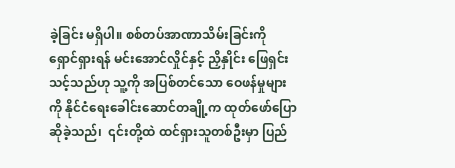ခဲ့ခြင်း မရှိပါ။ စစ်တပ်အာဏာသိမ်းခြင်းကို ရှောင်ရှားရန် မင်းအောင်လှိုင်နှင့် ညှိနှိုင်း ဖြေရှင်းသင့်သည်ဟု သူ့ကို အပြစ်တင်သော ဝေဖန်မှုများကို နိုင်ငံရေးခေါင်းဆောင်တချို့က ထုတ်ဖော်ပြော ဆိုခဲ့သည်၊  ၎င်းတို့ထဲ ထင်ရှားသူတစ်ဦးမှာ ပြည်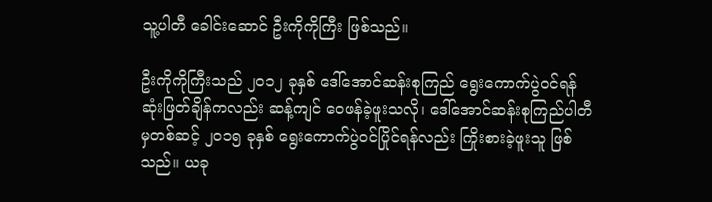သူ့ပါတီ ခေါင်းဆောင် ဦးကိုကိုကြီး ဖြစ်သည်။

ဦးကိုကိုကြီးသည် ၂၀၁၂ ခုနှစ် ဒေါ်အောင်ဆန်းစုကြည် ရွေးကောက်ပွဲဝင်ရန် ဆုံးဖြတ်ချိန်ကလည်း ဆန့်ကျင် ဝေဖန်ခဲ့ဖူးသလို၊ ဒေါ်အောင်ဆန်းစုကြည်ပါတီမှတစ်ဆင့် ၂၀၁၅ ခုနှစ် ရွေးကောက်ပွဲဝင်ပြိုင်ရန်လည်း ကြိုးစားခဲ့ဖူးသူ ဖြစ်သည်။ ယခု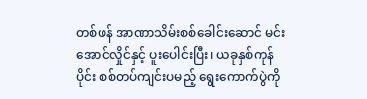တစ်ဖန် အာဏာသိမ်းစစ်ခေါင်းဆောင် မင်းအောင်လှိုင်နှင့် ပူးပေါင်းပြီး၊ ယခုနှစ်ကုန်ပိုင်း စစ်တပ်ကျင်းပမည့် ရွေးကောက်ပွဲကို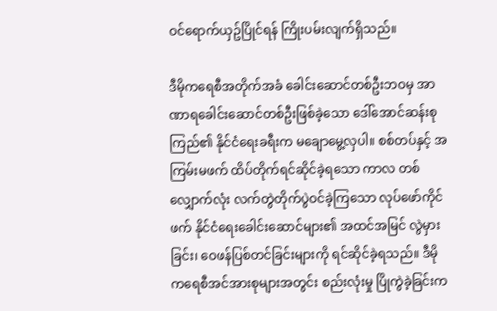ဝင်ရောက်ယှဥ်ပြိုင်ရန် ကြိုးပမ်းလျက်ရှိသည်။

ဒီမိုကရေစီအတိုက်အခံ ခေါင်းဆောင်တစ်ဦးဘဝမှ အာဏာရခေါင်းဆောင်တစ်ဦးဖြစ်ခဲ့သော ဒေါ်အောင်ဆန်းစုကြည်၏ နိုင်ငံရေးခရီးက မချောမွေ့လှပါ။ စစ်တပ်နှင့် အကြမ်းမဖက် ထိပ်တိုက်ရင်ဆိုင်ခဲ့ရသော ကာလ တစ်လျှောက်လုံး လက်တွဲတိုက်ပွဲဝင်ခဲ့ကြသော လုပ်ဖော်ကိုင်ဖက် နိုင်ငံရေးခေါင်းဆောင်များ၏ အထင်အမြင် လွဲမှားခြင်း၊ ဝေဖန်ပြစ်တင်ခြင်းများကို ရင်ဆိုင်ခဲ့ရသည်။ ဒီမိုကရေစီအင်အားစုများအတွင်း စည်းလုံးမှု ပြိုကွဲခဲ့ခြင်းက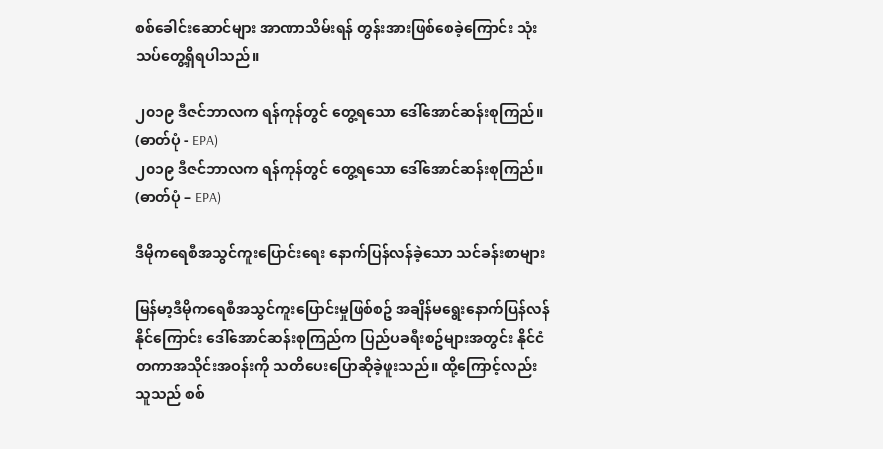စစ်ခေါင်းဆောင်များ အာဏာသိမ်းရန် တွန်းအားဖြစ်စေခဲ့ကြောင်း သုံးသပ်တွေ့ရှိရပါသည်။

၂၀၁၉ ဒီဇင်ဘာလက ရန်ကုန်တွင် တွေ့ရသော ဒေါ်အောင်ဆန်းစုကြည်။ (ဓာတ်ပုံ - EPA)
၂၀၁၉ ဒီဇင်ဘာလက ရန်ကုန်တွင် တွေ့ရသော ဒေါ်အောင်ဆန်းစုကြည်။ (ဓာတ်ပုံ – EPA)

ဒီမိုကရေစီအသွင်ကူးပြောင်းရေး နောက်ပြန်လန်ခဲ့သော သင်ခန်းစာများ

မြန်မာ့ဒီမိုကရေစီအသွင်ကူးပြောင်းမှုဖြစ်စဥ် အချိန်မရွေးနောက်ပြန်လန်နိုင်ကြောင်း ဒေါ်အောင်ဆန်းစုကြည်က ပြည်ပခရီးစဥ်များအတွင်း နိုင်ငံတကာအသိုင်းအဝန်းကို သတိပေးပြောဆိုခဲ့ဖူးသည်။ ထို့ကြောင့်လည်း သူသည် စစ်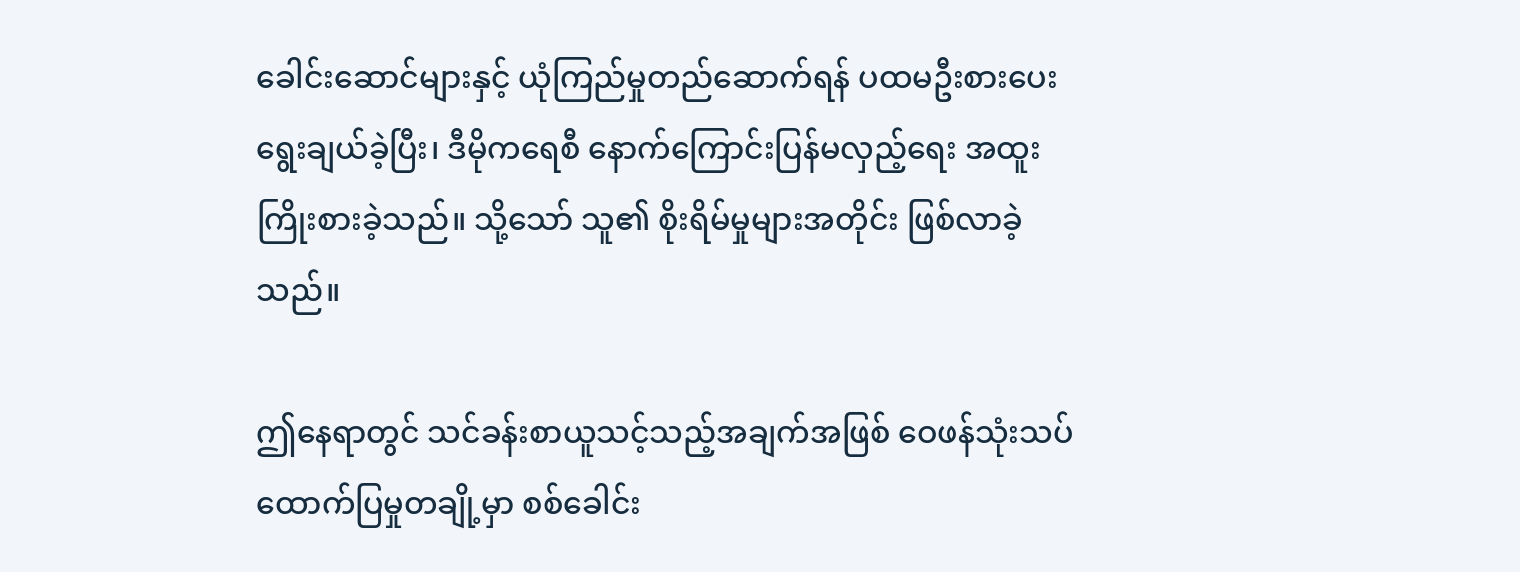ခေါင်းဆောင်များနှင့် ယုံကြည်မှုတည်ဆောက်ရန် ပထမဦးစားပေး ရွေးချယ်ခဲ့ပြီး၊ ဒီမိုကရေစီ နောက်ကြောင်းပြန်မလှည့်ရေး အထူးကြိုးစားခဲ့သည်။ သို့သော် သူ၏ စိုးရိမ်မှုများအတိုင်း ဖြစ်လာခဲ့သည်။

ဤနေရာတွင် သင်ခန်းစာယူသင့်သည့်အချက်အဖြစ် ဝေဖန်သုံးသပ်ထောက်ပြမှုတချို့မှာ စစ်ခေါင်း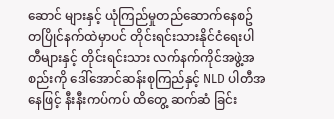ဆောင် များနှင့် ယုံကြည်မှုတည်ဆောက်နေစဥ် တပြိုင်နက်ထဲမှာပင် တိုင်းရင်းသားနိုင်ငံရေးပါတီများနှင့် တိုင်းရင်းသား လက်နက်ကိုင်အဖွဲ့အစည်းကို ဒေါ်အောင်ဆန်းစုကြည်နှင့် NLD ပါတီအနေဖြင့် နီးနီးကပ်ကပ် ထိတွေ့ ဆက်ဆံ ခြင်း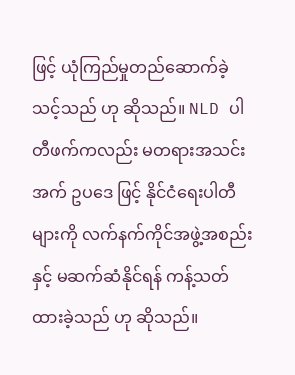ဖြင့် ယုံကြည်မှုတည်ဆောက်ခဲ့သင့်သည် ဟု ဆိုသည်။ NLD ပါတီဖက်ကလည်း မတရားအသင်း အက် ဥပဒေ ဖြင့် နိုင်ငံရေးပါတီများကို လက်နက်ကိုင်အဖွဲ့အစည်းနှင့် မဆက်ဆံနိုင်ရန် ကန့်သတ်ထားခဲ့သည် ဟု ဆိုသည်။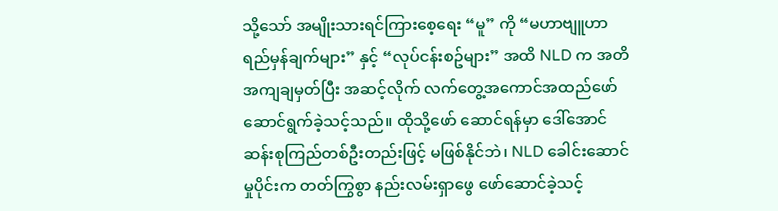သို့သော် အမျိုးသားရင်ကြားစေ့ရေး “မူ” ကို “မဟာဗျူဟာ ရည်မှန်ချက်များ” နှင့် “လုပ်ငန်းစဥ်များ” အထိ NLD က အတိအကျချမှတ်ပြီး အဆင့်လိုက် လက်တွေ့အကောင်အထည်ဖော် ဆောင်ရွက်ခဲ့သင့်သည်။ ထိုသို့ဖော် ဆောင်ရန်မှာ ဒေါ်အောင်ဆန်းစုကြည်တစ်ဦးတည်းဖြင့် မဖြစ်နိုင်ဘဲ၊ NLD ခေါင်းဆောင်မှုပိုင်းက တတ်ကြွစွာ နည်းလမ်းရှာဖွေ ဖော်ဆောင်ခဲ့သင့်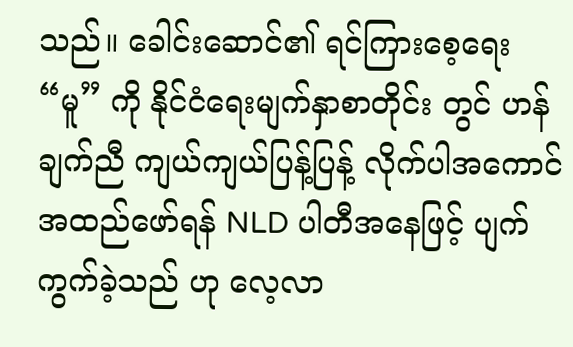သည်။ ခေါင်းဆောင်၏ ရင်ကြားစေ့ရေး “မူ” ကို နိုင်ငံရေးမျက်နှာစာတိုင်း တွင် ဟန်ချက်ညီ ကျယ်ကျယ်ပြန့်ပြန့် လိုက်ပါအကောင်အထည်ဖော်ရန် NLD ပါတီအနေဖြင့် ပျက်ကွက်ခဲ့သည် ဟု လေ့လာ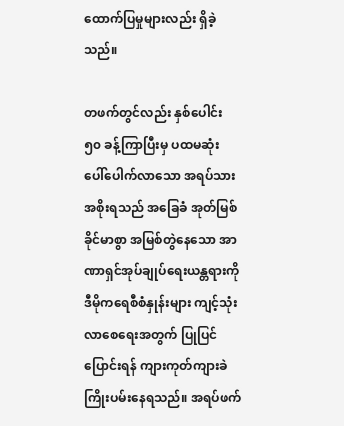ထောက်ပြမှုများလည်း ရှိခဲ့သည်။

တဖက်တွင်လည်း နှစ်ပေါင်း ၅၀ ခန့်ကြာပြီးမှ ပထမဆုံး ပေါ်ပေါက်လာသော အရပ်သားအစိုးရသည် အခြေခံ အုတ်မြစ်ခိုင်မာစွာ အမြစ်တွဲနေသော အာဏာရှင်အုပ်ချုပ်ရေးယန္တရားကို ဒီမိုကရေစီစံနှုန်းများ ကျင့်သုံးလာစေရေးအတွက် ပြုပြင်ပြောင်းရန် ကျားကုတ်ကျားခဲ ကြိုးပမ်းနေရသည်။ အရပ်ဖက်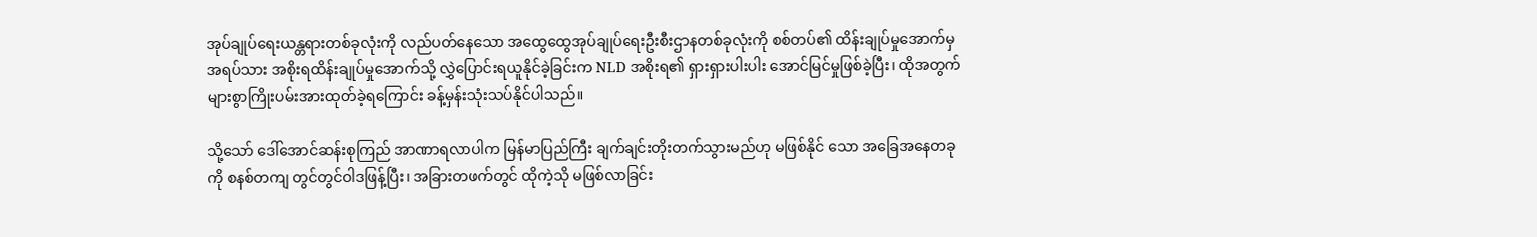အုပ်ချုပ်ရေးယန္တရားတစ်ခုလုံးကို လည်ပတ်နေသော အထွေထွေအုပ်ချုပ်ရေးဦးစီးဌာနတစ်ခုလုံးကို စစ်တပ်၏ ထိန်းချုပ်မှုအောက်မှ အရပ်သား အစိုးရထိန်းချုပ်မှုအောက်သို့ လွှဲပြောင်းရယူနိုင်ခဲ့ခြင်းက NLD အစိုးရ၏ ရှားရှားပါးပါး အောင်မြင်မှုဖြစ်ခဲ့ပြီး၊ ထိုအတွက် များစွာကြိုးပမ်းအားထုတ်ခဲ့ရကြောင်း ခန့်မှန်းသုံးသပ်နိုင်ပါသည်။

သို့သော် ဒေါ်အောင်ဆန်းစုကြည် အာဏာရလာပါက မြန်မာပြည်ကြီး ချက်ချင်းတိုးတက်သွားမည်ဟု မဖြစ်နိုင် သော အခြေအနေတခုကို စနစ်တကျ တွင်တွင်ဝါဒဖြန့်ပြီး၊ အခြားတဖက်တွင် ထိုကဲ့သို မဖြစ်လာခြင်း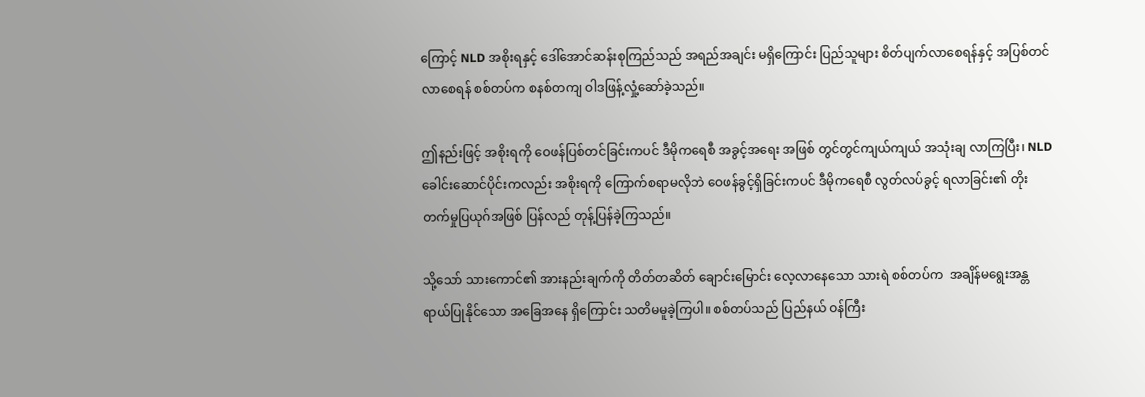ကြောင့် NLD အစိုးရနှင့် ဒေါ်အောင်ဆန်းစုကြည်သည် အရည်အချင်း မရှိကြောင်း ပြည်သူများ စိတ်ပျက်လာစေရန်နှင့် အပြစ်တင်လာစေရန် စစ်တပ်က စနစ်တကျ ဝါဒဖြန့်လှုံ့ဆော်ခဲ့သည်။

ဤနည်းဖြင့် အစိုးရကို ဝေဖန်ပြစ်တင်ခြင်းကပင် ဒီမိုကရေစီ အခွင့်အရေး အဖြစ် တွင်တွင်ကျယ်ကျယ် အသုံးချ လာကြပြီး၊ NLD ခေါင်းဆောင်ပိုင်းကလည်း အစိုးရကို ကြောက်စရာမလိုဘဲ ဝေဖန်ခွင့်ရှိခြင်းကပင် ဒီမိုကရေစီ လွတ်လပ်ခွင့် ရလာခြင်း၏ တိုးတက်မှုပြယုဂ်အဖြစ် ပြန်လည် တုန့်ပြန်ခဲ့ကြသည်။

သို့သော် သားကောင်၏ အားနည်းချက်ကို တိတ်တဆိတ် ချောင်းမြောင်း လေ့လာနေသော သားရဲ စစ်တပ်က  အချိန်မရွေးအန္တရာယ်ပြုနိုင်သော အခြေအနေ ရှိကြောင်း သတိမမူခဲ့ကြပါ။ စစ်တပ်သည် ပြည်နယ် ဝန်ကြီး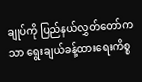ချုပ်ကို ပြည်နယ်လွှတ်တော်ကသာ ရွေးချယ်ခန့်ထားရေးကိစ္စ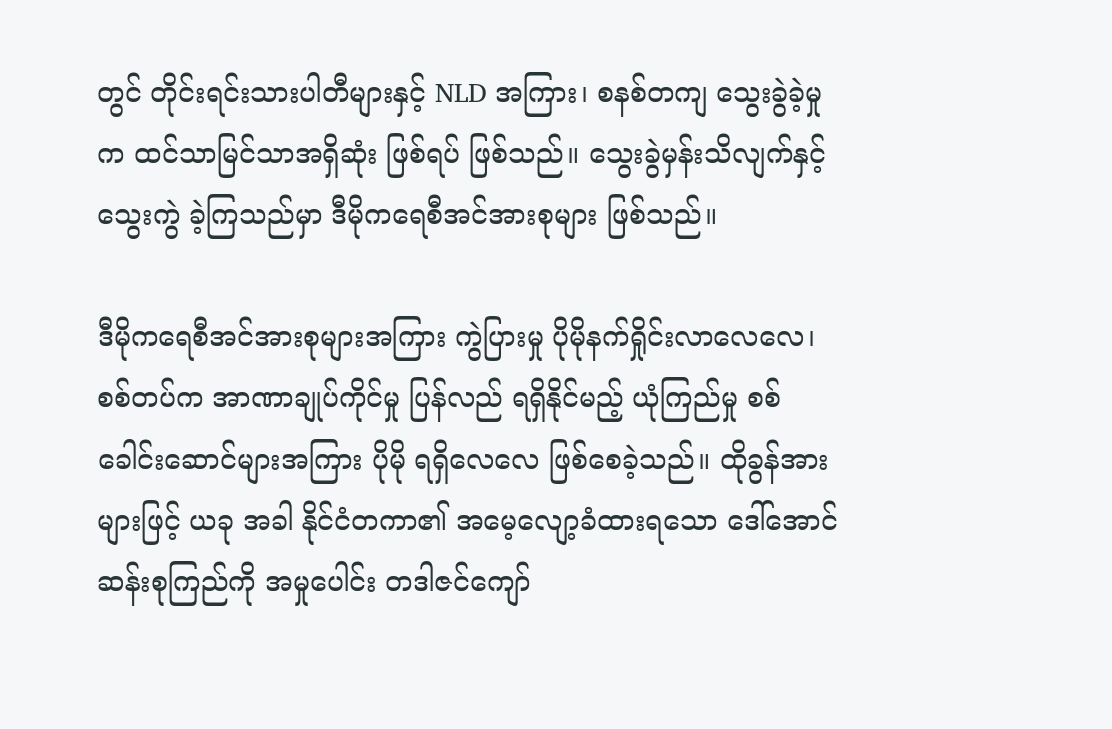တွင် တိုင်းရင်းသားပါတီများနှင့် NLD အကြား၊ စနစ်တကျ သွေးခွဲခဲ့မှုက ထင်သာမြင်သာအရှိဆုံး ဖြစ်ရပ် ဖြစ်သည်။ သွေးခွဲမှန်းသိလျက်နှင့် သွေးကွဲ ခဲ့ကြသည်မှာ ဒီမိုကရေစီအင်အားစုများ ဖြစ်သည်။

ဒီမိုကရေစီအင်အားစုများအကြား ကွဲပြားမှု ပိုမိုနက်ရှိုင်းလာလေလေ၊ စစ်တပ်က အာဏာချုပ်ကိုင်မှု ပြန်လည် ရရှိနိုင်မည့် ယုံကြည်မှု စစ်ခေါင်းဆောင်များအကြား ပိုမို ရရှိလေလေ ဖြစ်စေခဲ့သည်။ ထိုခွန်အားများဖြင့် ယခု အခါ နိုင်ငံတကာ၏ အမေ့လျော့ခံထားရသော ဒေါ်အောင်ဆန်းစုကြည်ကို အမှုပေါင်း တဒါဇင်ကျော်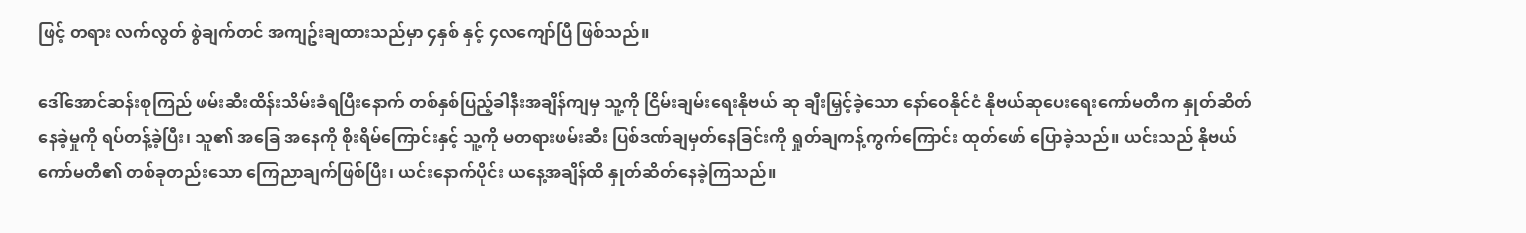ဖြင့် တရား လက်လွတ် စွဲချက်တင် အကျဥ်းချထားသည်မှာ ၄နှစ် နှင့် ၄လကျော်ပြီ ဖြစ်သည်။

ဒေါ်အောင်ဆန်းစုကြည် ဖမ်းဆီးထိန်းသိမ်းခံရပြီးနောက် တစ်နှစ်ပြည့်ခါနီးအချိန်ကျမှ သူ့ကို ငြိမ်းချမ်းရေးနိုဗယ် ဆု ချီးမြှင့်ခဲ့သော နော်ဝေနိုင်ငံ နိုဗယ်ဆုပေးရေးကော်မတီက နှုတ်ဆိတ်နေခဲ့မှုကို ရပ်တန့်ခဲ့ပြီး၊ သူ၏ အခြေ အနေကို စိုးရိမ်ကြောင်းနှင့် သူ့ကို မတရားဖမ်းဆီး ပြစ်ဒဏ်ချမှတ်နေခြင်းကို ရှုတ်ချကန့်ကွက်ကြောင်း ထုတ်ဖော် ပြောခဲ့သည်။ ယင်းသည် နိုဗယ်ကော်မတီ၏ တစ်ခုတည်းသော ကြေညာချက်ဖြစ်ပြီး၊ ယင်းနောက်ပိုင်း ယနေ့အချိန်ထိ နှုတ်ဆိတ်နေခဲ့ကြသည်။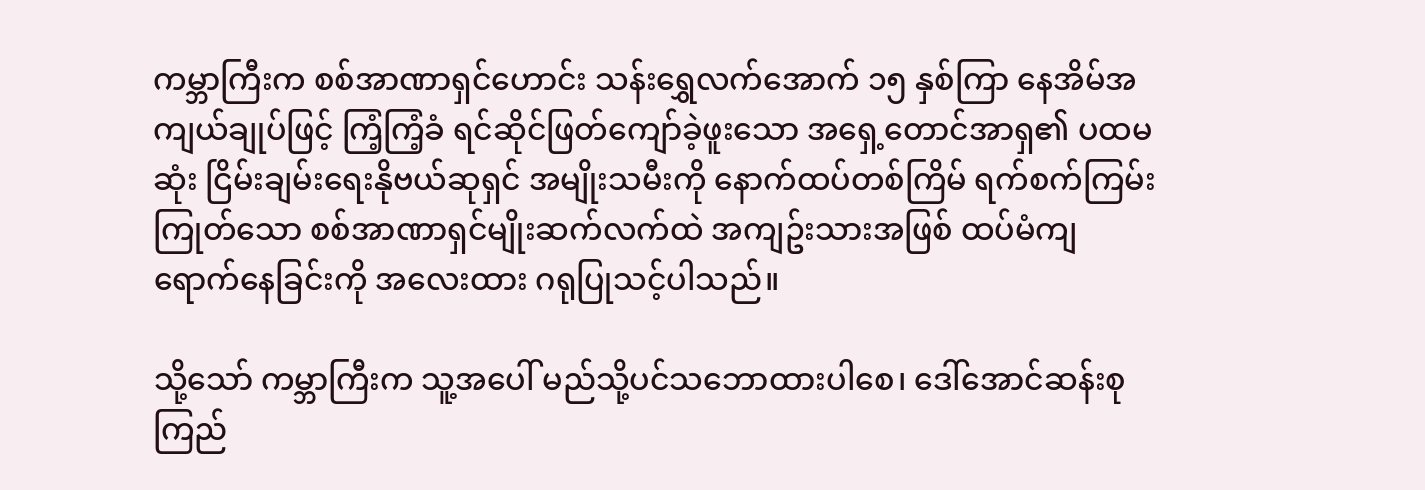ကမ္ဘာကြီးက စစ်အာဏာရှင်ဟောင်း သန်းရွှေလက်အောက် ၁၅ နှစ်ကြာ နေအိမ်အကျယ်ချုပ်ဖြင့် ကြံ့ကြံ့ခံ ရင်ဆိုင်ဖြတ်ကျော်ခဲ့ဖူးသော အရှေ့တောင်အာရှ၏ ပထမဆုံး ငြိမ်းချမ်းရေးနိုဗယ်ဆုရှင် အမျိုးသမီးကို နောက်ထပ်တစ်ကြိမ် ရက်စက်ကြမ်းကြုတ်သော စစ်အာဏာရှင်မျိုးဆက်လက်ထဲ အကျဥ်းသားအဖြစ် ထပ်မံကျရောက်နေခြင်းကို အလေးထား ဂရုပြုသင့်ပါသည်။

သို့သော် ကမ္ဘာကြီးက သူ့အပေါ် မည်သို့ပင်သဘောထားပါစေ၊ ဒေါ်အောင်ဆန်းစုကြည်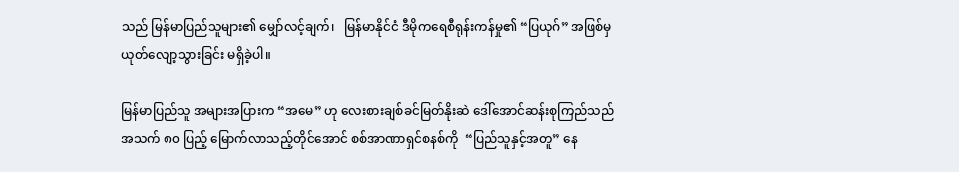သည် မြန်မာပြည်သူများ၏ မျှော်လင့်ချက်၊   မြန်မာနိုင်ငံ ဒီမိုကရေစီရုန်းကန်မှု၏ “ပြယုဂ်” အဖြစ်မှ ယုတ်လျော့သွားခြင်း မရှိခဲ့ပါ။

မြန်မာပြည်သူ အများအပြားက “အမေ” ဟု လေးစားချစ်ခင်မြတ်နိုးဆဲ ဒေါ်အောင်ဆန်းစုကြည်သည် အသက် ၈၀ ပြည့် မြောက်လာသည့်တိုင်အောင် စစ်အာဏာရှင်စနစ်ကို  “ပြည်သူနှင့်အတူ” နေ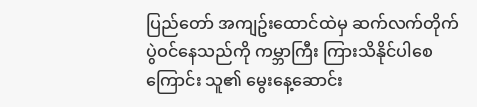ပြည်တော် အကျဥ်းထောင်ထဲမှ ဆက်လက်တိုက်ပွဲဝင်နေသည်ကို ကမ္ဘာကြီး ကြားသိနိုင်ပါစေကြောင်း သူ၏ မွေးနေ့ဆောင်း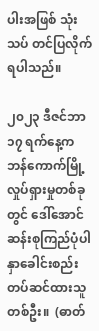ပါးအဖြစ် သုံးသပ် တင်ပြလိုက်ရပါသည်။

၂၀၂၃ ဒီဇင်ဘာ ၁၇ ရက်နေ့က ဘန်ကောက်မြို့ လှုပ်ရှားမှုတစ်ခုတွင် ဒေါ်အောင်ဆန်းစုကြည်ပုံပါ နှာခေါင်းစည်း တပ်ဆင်ထားသူတစ်ဦး။  (ဓာတ်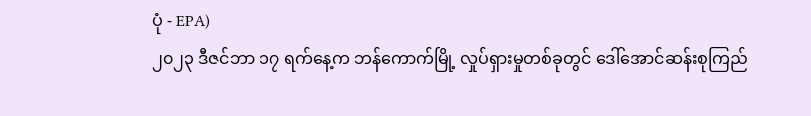ပုံ - EPA)
၂၀၂၃ ဒီဇင်ဘာ ၁၇ ရက်နေ့က ဘန်ကောက်မြို့ လှုပ်ရှားမှုတစ်ခုတွင် ဒေါ်အောင်ဆန်းစုကြည်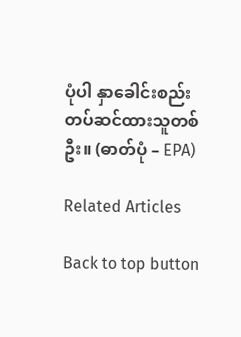ပုံပါ နှာခေါင်းစည်း တပ်ဆင်ထားသူတစ်ဦး။ (ဓာတ်ပုံ – EPA)

Related Articles

Back to top button